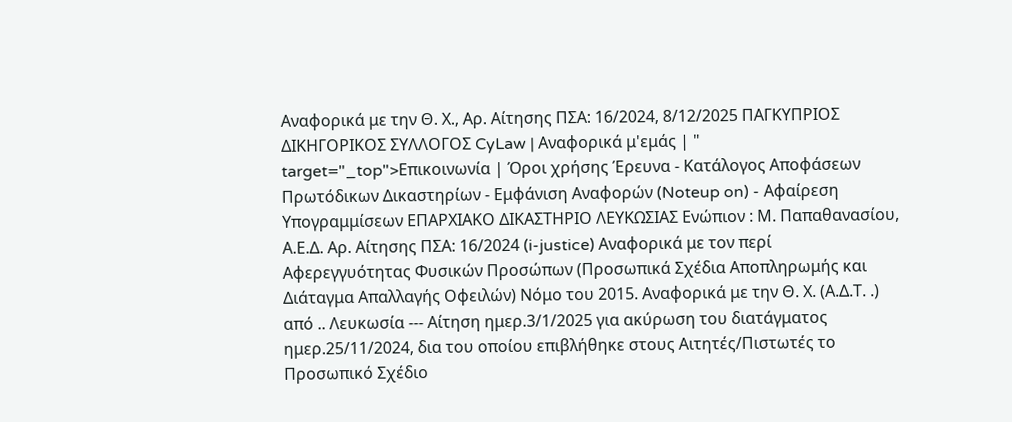Αναφορικά με την Θ. Χ., Αρ. Αίτησης ΠΣΑ: 16/2024, 8/12/2025 ΠΑΓΚΥΠΡΙΟΣ ΔΙΚΗΓΟΡΙΚΟΣ ΣΥΛΛΟΓΟΣ CyLaw | Αναφορικά μ'εμάς | " target="_top">Επικοινωνία | Όροι χρήσης Έρευνα - Κατάλογος Αποφάσεων Πρωτόδικων Δικαστηρίων - Εμφάνιση Αναφορών (Noteup on) - Αφαίρεση Υπογραμμίσεων ΕΠΑΡΧΙΑΚΟ ΔΙΚΑΣΤΗΡΙΟ ΛΕΥΚΩΣΙΑΣ Ενώπιον : Μ. Παπαθανασίου, Α.Ε.Δ. Αρ. Αίτησης ΠΣΑ: 16/2024 (i-justice) Αναφορικά με τον περί Αφερεγγυότητας Φυσικών Προσώπων (Προσωπικά Σχέδια Αποπληρωμής και Διάταγμα Απαλλαγής Οφειλών) Νόμο του 2015. Αναφορικά με την Θ. Χ. (Α.Δ.Τ. .) από .. Λευκωσία --- Αίτηση ημερ.3/1/2025 για ακύρωση του διατάγματος ημερ.25/11/2024, δια του οποίου επιβλήθηκε στους Αιτητές/Πιστωτές το Προσωπικό Σχέδιο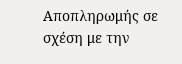Αποπληρωμής σε σχέση με την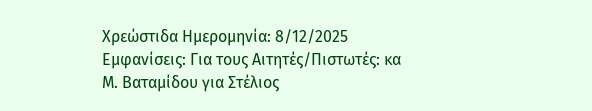Χρεώστιδα Ημερομηνία: 8/12/2025 Εμφανίσεις: Για τους Αιτητές/Πιστωτές: κα Μ. Βαταμίδου για Στέλιος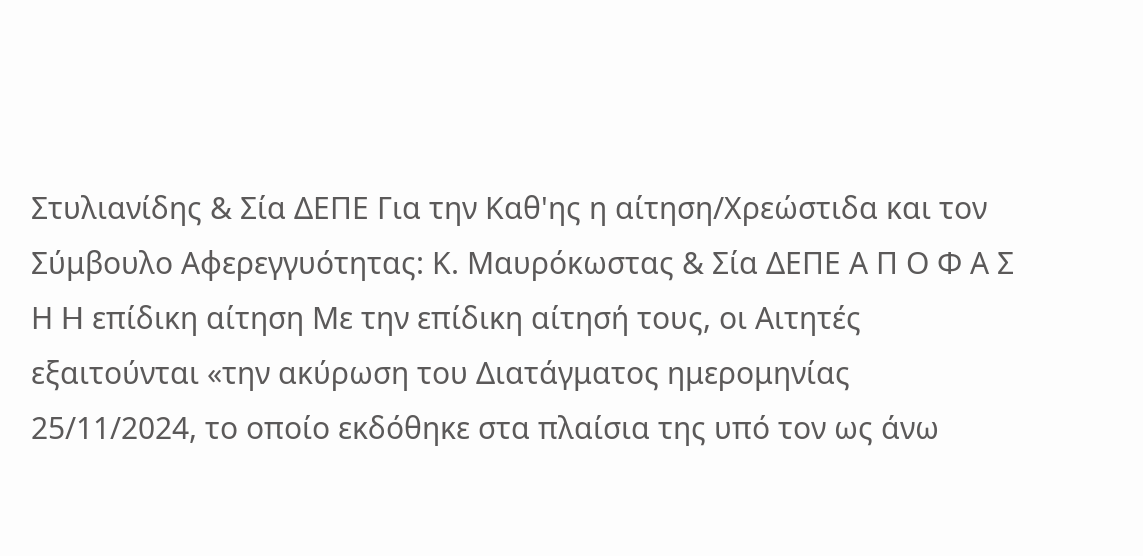Στυλιανίδης & Σία ΔΕΠΕ Για την Καθ'ης η αίτηση/Χρεώστιδα και τον Σύμβουλο Αφερεγγυότητας: Κ. Μαυρόκωστας & Σία ΔΕΠΕ Α Π Ο Φ Α Σ Η H επίδικη αίτηση Με την επίδικη αίτησή τους, οι Αιτητές εξαιτούνται «την ακύρωση του Διατάγματος ημερομηνίας 25/11/2024, το οποίο εκδόθηκε στα πλαίσια της υπό τον ως άνω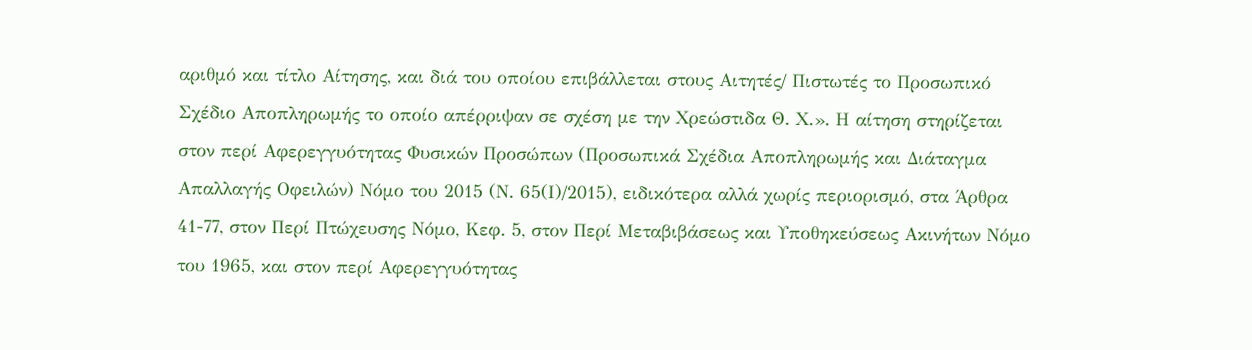αριθμό και τίτλο Αίτησης, και διά του οποίου επιβάλλεται στους Αιτητές/ Πιστωτές το Προσωπικό Σχέδιο Αποπληρωμής το οποίο απέρριψαν σε σχέση με την Χρεώστιδα Θ. Χ.». Η αίτηση στηρίζεται στον περί Αφερεγγυότητας Φυσικών Προσώπων (Προσωπικά Σχέδια Αποπληρωμής και Διάταγμα Απαλλαγής Οφειλών) Νόμο του 2015 (Ν. 65(Ι)/2015), ειδικότερα αλλά χωρίς περιορισμό, στα Άρθρα 41-77, στον Περί Πτώχευσης Νόμο, Κεφ. 5, στον Περί Μεταβιβάσεως και Υποθηκεύσεως Ακινήτων Νόμο του 1965, και στον περί Αφερεγγυότητας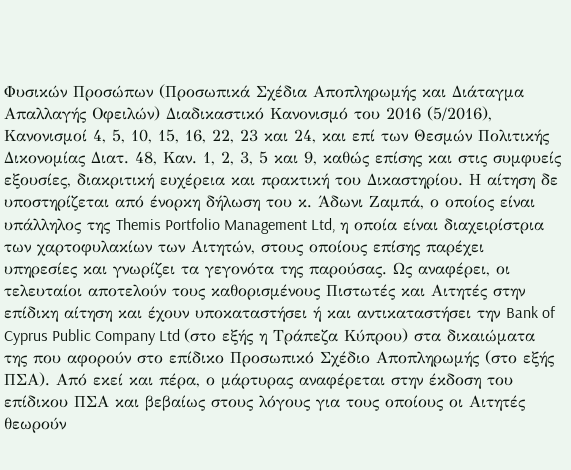Φυσικών Προσώπων (Προσωπικά Σχέδια Αποπληρωμής και Διάταγμα Απαλλαγής Οφειλών) Διαδικαστικό Κανονισμό του 2016 (5/2016), Κανονισμοί 4, 5, 10, 15, 16, 22, 23 και 24, και επί των Θεσμών Πολιτικής Δικονομίας Διατ. 48, Καν. 1, 2, 3, 5 και 9, καθώς επίσης και στις συμφυείς εξουσίες, διακριτική ευχέρεια και πρακτική του Δικαστηρίου. Η αίτηση δε υποστηρίζεται από ένορκη δήλωση του κ. Άδωνι Ζαμπά, ο οποίος είναι υπάλληλος της Themis Portfolio Management Ltd, η οποία είναι διαχειρίστρια των χαρτοφυλακίων των Αιτητών, στους οποίους επίσης παρέχει υπηρεσίες και γνωρίζει τα γεγονότα της παρούσας. Ως αναφέρει, οι τελευταίοι αποτελούν τους καθορισμένους Πιστωτές και Αιτητές στην επίδικη αίτηση και έχουν υποκαταστήσει ή και αντικαταστήσει την Bank of Cyprus Public Company Ltd (στο εξής η Τράπεζα Κύπρου) στα δικαιώματα της που αφορούν στο επίδικο Προσωπικό Σχέδιο Αποπληρωμής (στο εξής ΠΣΑ). Από εκεί και πέρα, ο μάρτυρας αναφέρεται στην έκδοση του επίδικου ΠΣΑ και βεβαίως στους λόγους για τους οποίους οι Αιτητές θεωρούν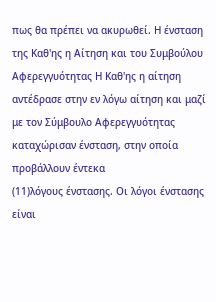πως θα πρέπει να ακυρωθεί. Η ένσταση της Καθ'ης η Αίτηση και του Συμβούλου Αφερεγγυότητας Η Καθ'ης η αίτηση αντέδρασε στην εν λόγω αίτηση και μαζί με τον Σύμβουλο Αφερεγγυότητας καταχώρισαν ένσταση, στην οποία προβάλλουν έντεκα
(11)λόγους ένστασης. Οι λόγοι ένστασης είναι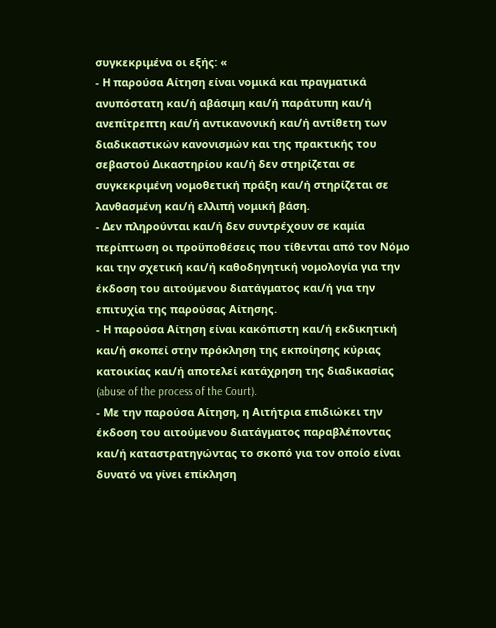συγκεκριμένα οι εξής: «
- Η παρούσα Αίτηση είναι νομικά και πραγματικά ανυπόστατη και/ή αβάσιμη και/ή παράτυπη και/ή ανεπίτρεπτη και/ή αντικανονική και/ή αντίθετη των διαδικαστικών κανονισμών και της πρακτικής του σεβαστού Δικαστηρίου και/ή δεν στηρίζεται σε συγκεκριμένη νομοθετική πράξη και/ή στηρίζεται σε λανθασμένη και/ή ελλιπή νομική βάση.
- Δεν πληρούνται και/ή δεν συντρέχουν σε καμία περίπτωση οι προϋποθέσεις που τίθενται από τον Νόμο και την σχετική και/ή καθοδηγητική νομολογία για την έκδοση του αιτούμενου διατάγματος και/ή για την επιτυχία της παρούσας Αίτησης.
- Η παρούσα Αίτηση είναι κακόπιστη και/ή εκδικητική και/ή σκοπεί στην πρόκληση της εκποίησης κύριας κατοικίας και/ή αποτελεί κατάχρηση της διαδικασίας (abuse of the process of the Court).
- Με την παρούσα Αίτηση, η Αιτήτρια επιδιώκει την έκδοση του αιτούμενου διατάγματος παραβλέποντας και/ή καταστρατηγώντας το σκοπό για τον οποίο είναι δυνατό να γίνει επίκληση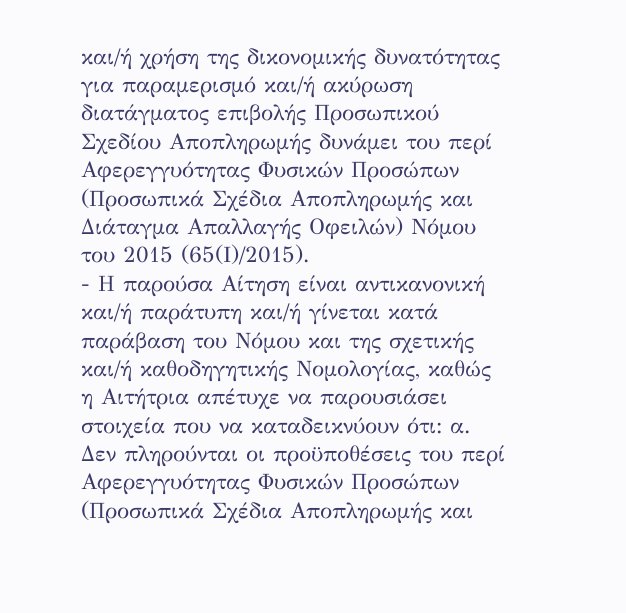και/ή χρήση της δικονομικής δυνατότητας για παραμερισμό και/ή ακύρωση διατάγματος επιβολής Προσωπικού Σχεδίου Αποπληρωμής δυνάμει του περί Αφερεγγυότητας Φυσικών Προσώπων (Προσωπικά Σχέδια Αποπληρωμής και Διάταγμα Απαλλαγής Οφειλών) Νόμου του 2015 (65(Ι)/2015).
- Η παρούσα Αίτηση είναι αντικανονική και/ή παράτυπη και/ή γίνεται κατά παράβαση του Νόμου και της σχετικής και/ή καθοδηγητικής Νομολογίας, καθώς η Αιτήτρια απέτυχε να παρουσιάσει στοιχεία που να καταδεικνύουν ότι: α. Δεν πληρούνται οι προϋποθέσεις του περί Αφερεγγυότητας Φυσικών Προσώπων (Προσωπικά Σχέδια Αποπληρωμής και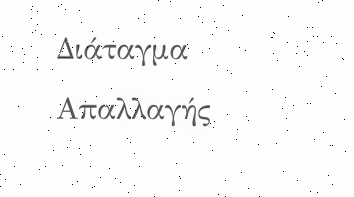Διάταγμα Απαλλαγής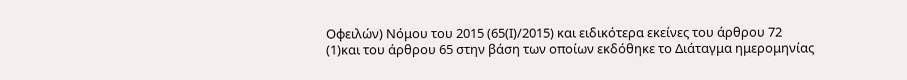Οφειλών) Νόμου του 2015 (65(Ι)/2015) και ειδικότερα εκείνες του άρθρου 72
(1)και του άρθρου 65 στην βάση των οποίων εκδόθηκε το Διάταγμα ημερομηνίας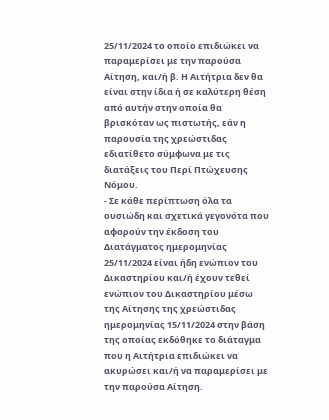25/11/2024 το οποίο επιδιώκει να παραμερίσει με την παρούσα Αίτηση, και/ή β. Η Αιτήτρια δεν θα είναι στην ίδια ή σε καλύτερη θέση από αυτήν στην οποία θα βρισκόταν ως πιστωτής, εάν η παρουσία της χρεώστιδας εδιατίθετο σύμφωνα με τις διατάξεις του Περί Πτώχευσης Νόμου.
- Σε κάθε περίπτωση όλα τα ουσιώδη και σχετικά γεγονότα που αφορούν την έκδοση του Διατάγματος ημερομηνίας 25/11/2024 είναι ήδη ενώπιον του Δικαστηρίου και/ή έχουν τεθεί ενώπιον του Δικαστηρίου μέσω της Αίτησης της χρεώστιδας ημερομηνίας 15/11/2024 στην βάση της οποίας εκδόθηκε το διάταγμα που η Αιτήτρια επιδιώκει να ακυρώσει και/ή να παραμερίσει με την παρούσα Αίτηση.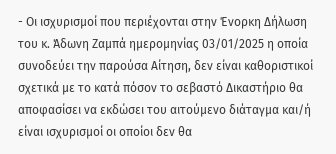- Οι ισχυρισμοί που περιέχονται στην Ένορκη Δήλωση του κ. Άδωνη Ζαμπά ημερομηνίας 03/01/2025 η οποία συνοδεύει την παρούσα Αίτηση, δεν είναι καθοριστικοί σχετικά με το κατά πόσον το σεβαστό Δικαστήριο θα αποφασίσει να εκδώσει του αιτούμενο διάταγμα και/ή είναι ισχυρισμοί οι οποίοι δεν θα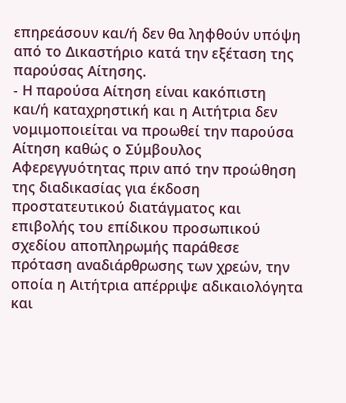επηρεάσουν και/ή δεν θα ληφθούν υπόψη από το Δικαστήριο κατά την εξέταση της παρούσας Αίτησης.
- Η παρούσα Αίτηση είναι κακόπιστη και/ή καταχρηστική και η Αιτήτρια δεν νομιμοποιείται να προωθεί την παρούσα Αίτηση καθώς ο Σύμβουλος Αφερεγγυότητας πριν από την προώθηση της διαδικασίας για έκδοση προστατευτικού διατάγματος και επιβολής του επίδικου προσωπικού σχεδίου αποπληρωμής παράθεσε πρόταση αναδιάρθρωσης των χρεών, την οποία η Αιτήτρια απέρριψε αδικαιολόγητα και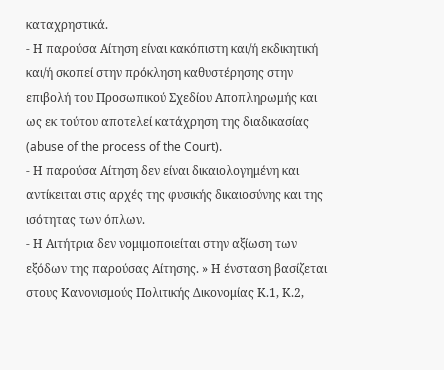καταχρηστικά.
- Η παρούσα Αίτηση είναι κακόπιστη και/ή εκδικητική και/ή σκοπεί στην πρόκληση καθυστέρησης στην επιβολή του Προσωπικού Σχεδίου Αποπληρωμής και ως εκ τούτου αποτελεί κατάχρηση της διαδικασίας (abuse of the process of the Court).
- Η παρούσα Αίτηση δεν είναι δικαιολογημένη και αντίκειται στις αρχές της φυσικής δικαιοσύνης και της ισότητας των όπλων.
- Η Αιτήτρια δεν νομιμοποιείται στην αξίωση των εξόδων της παρούσας Αίτησης. » Η ένσταση βασίζεται στους Κανονισμούς Πολιτικής Δικονομίας Κ.1, Κ.2,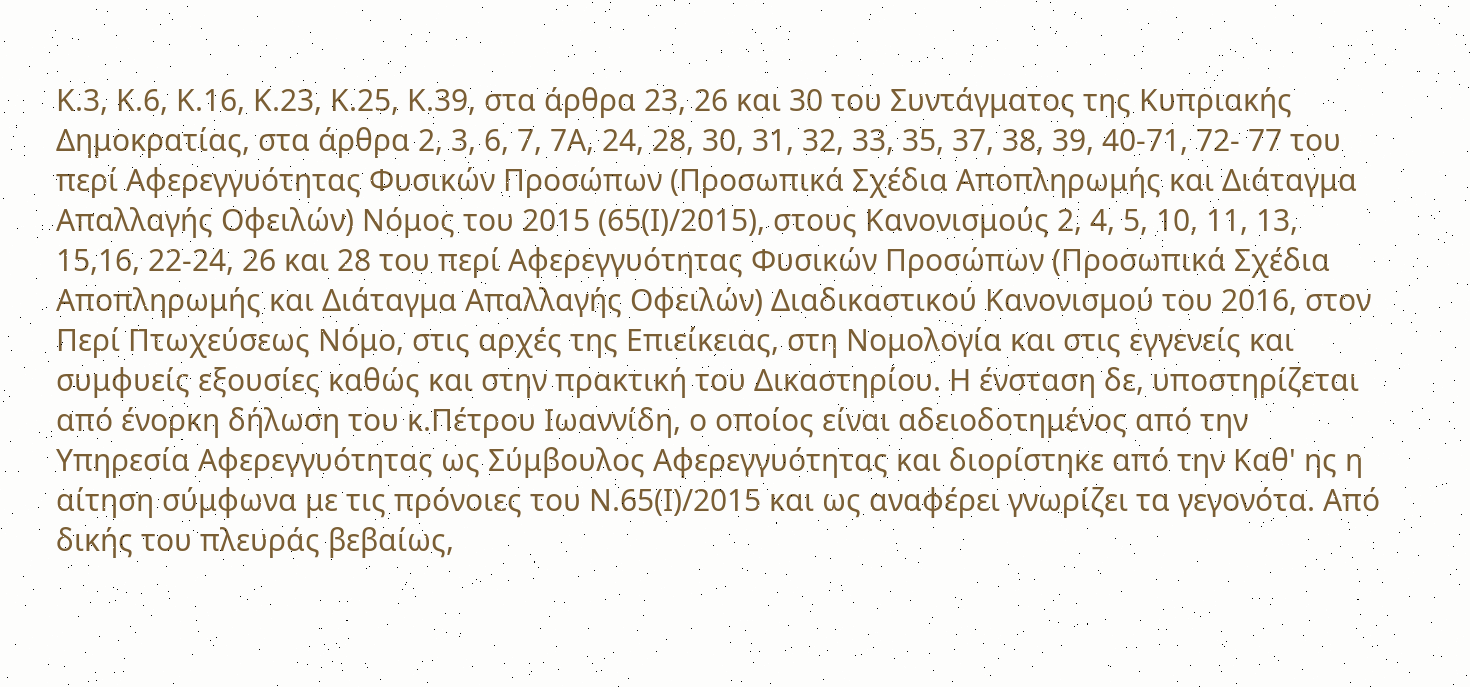Κ.3, Κ.6, Κ.16, Κ.23, Κ.25, Κ.39, στα άρθρα 23, 26 και 30 του Συντάγματος της Κυπριακής Δημοκρατίας, στα άρθρα 2, 3, 6, 7, 7Α, 24, 28, 30, 31, 32, 33, 35, 37, 38, 39, 40-71, 72- 77 του περί Αφερεγγυότητας Φυσικών Προσώπων (Προσωπικά Σχέδια Αποπληρωμής και Διάταγμα Απαλλαγής Οφειλών) Νόμος του 2015 (65(Ι)/2015), στους Κανονισμούς 2, 4, 5, 10, 11, 13, 15,16, 22-24, 26 και 28 του περί Αφερεγγυότητας Φυσικών Προσώπων (Προσωπικά Σχέδια Αποπληρωμής και Διάταγμα Απαλλαγής Οφειλών) Διαδικαστικού Κανονισμού του 2016, στον Περί Πτωχεύσεως Νόμο, στις αρχές της Επιείκειας, στη Νομολογία και στις εγγενείς και συμφυείς εξουσίες καθώς και στην πρακτική του Δικαστηρίου. Η ένσταση δε, υποστηρίζεται από ένορκη δήλωση του κ.Πέτρου Ιωαννίδη, ο οποίος είναι αδειοδοτημένος από την Υπηρεσία Αφερεγγυότητας ως Σύμβουλος Αφερεγγυότητας και διορίστηκε από την Καθ' ης η αίτηση σύμφωνα με τις πρόνοιες του Ν.65(Ι)/2015 και ως αναφέρει γνωρίζει τα γεγονότα. Από δικής του πλευράς βεβαίως,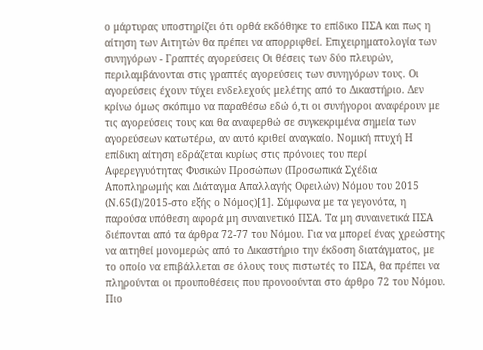ο μάρτυρας υποστηρίζει ότι ορθά εκδόθηκε το επίδικο ΠΣΑ και πως η αίτηση των Αιτητών θα πρέπει να απορριφθεί. Επιχειρηματολογία των συνηγόρων - Γραπτές αγορεύσεις Οι θέσεις των δύο πλευρών, περιλαμβάνονται στις γραπτές αγορεύσεις των συνηγόρων τους. Οι αγορεύσεις έχουν τύχει ενδελεχούς μελέτης από το Δικαστήριο. Δεν κρίνω όμως σκόπιμο να παραθέσω εδώ ό,τι οι συνήγοροι αναφέρουν με τις αγορεύσεις τους και θα αναφερθώ σε συγκεκριμένα σημεία των αγορεύσεων κατωτέρω, αν αυτό κριθεί αναγκαίο. Νομική πτυχή Η επίδικη αίτηση εδράζεται κυρίως στις πρόνοιες του περί Αφερεγγυότητας Φυσικών Προσώπων (Προσωπικά Σχέδια Αποπληρωμής και Διάταγμα Απαλλαγής Οφειλών) Νόμου του 2015 (Ν.65(Ι)/2015-στο εξής ο Νόμος)[1]. Σύμφωνα με τα γεγονότα, η παρούσα υπόθεση αφορά μη συναινετικό ΠΣΑ. Τα μη συναινετικά ΠΣΑ διέπονται από τα άρθρα 72-77 του Νόμου. Για να μπορεί ένας χρεώστης να αιτηθεί μονομερώς από το Δικαστήριο την έκδοση διατάγματος, με το οποίο να επιβάλλεται σε όλους τους πιστωτές το ΠΣΑ, θα πρέπει να πληρούνται οι προυποθέσεις που προνοούνται στο άρθρο 72 του Νόμου. Πιο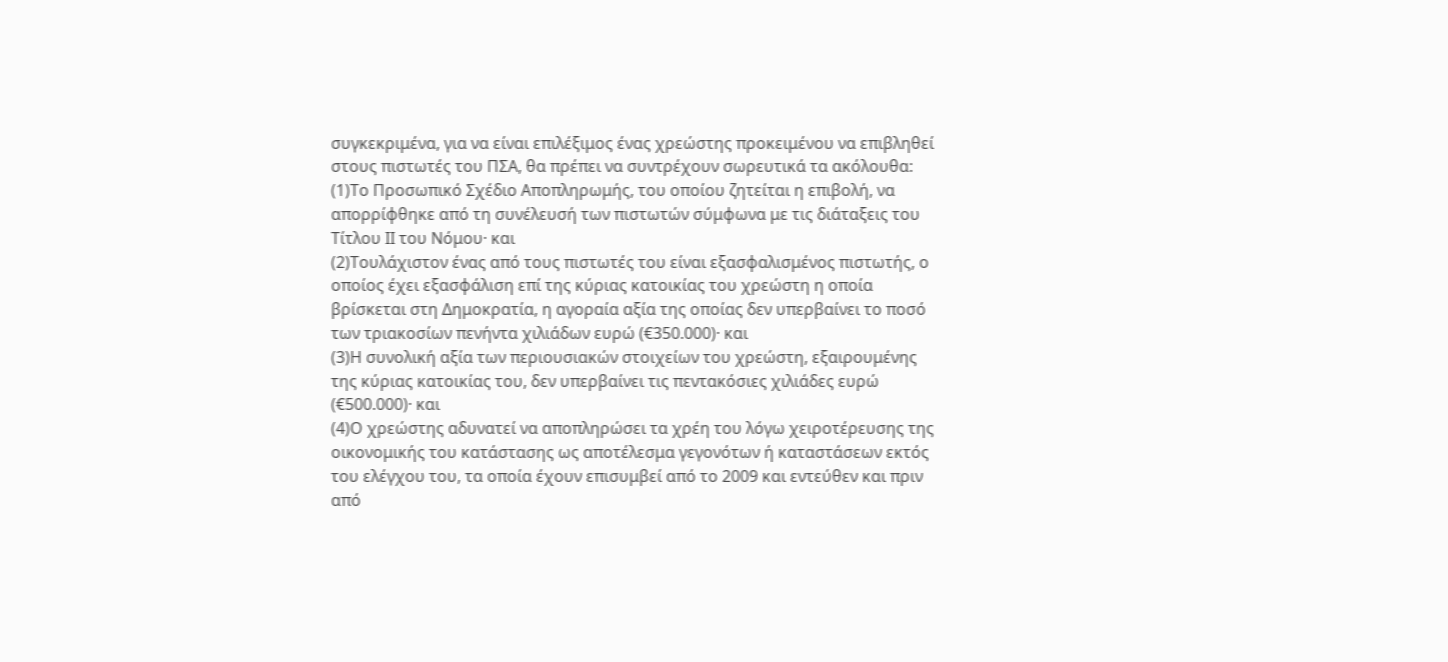συγκεκριμένα, για να είναι επιλέξιμος ένας χρεώστης προκειμένου να επιβληθεί στους πιστωτές του ΠΣΑ, θα πρέπει να συντρέχουν σωρευτικά τα ακόλουθα:
(1)Το Προσωπικό Σχέδιο Αποπληρωμής, του οποίου ζητείται η επιβολή, να απορρίφθηκε από τη συνέλευσή των πιστωτών σύμφωνα με τις διάταξεις του Τίτλου ΙΙ του Νόμου· και
(2)Τουλάχιστον ένας από τους πιστωτές του είναι εξασφαλισμένος πιστωτής, ο οποίος έχει εξασφάλιση επί της κύριας κατοικίας του χρεώστη η οποία βρίσκεται στη Δημοκρατία, η αγοραία αξία της οποίας δεν υπερβαίνει το ποσό των τριακοσίων πενήντα χιλιάδων ευρώ (€350.000)· και
(3)Η συνολική αξία των περιουσιακών στοιχείων του χρεώστη, εξαιρουμένης της κύριας κατοικίας του, δεν υπερβαίνει τις πεντακόσιες χιλιάδες ευρώ (€500.000)· και
(4)Ο χρεώστης αδυνατεί να αποπληρώσει τα χρέη του λόγω χειροτέρευσης της οικονομικής του κατάστασης ως αποτέλεσμα γεγονότων ή καταστάσεων εκτός του ελέγχου του, τα οποία έχουν επισυμβεί από το 2009 και εντεύθεν και πριν από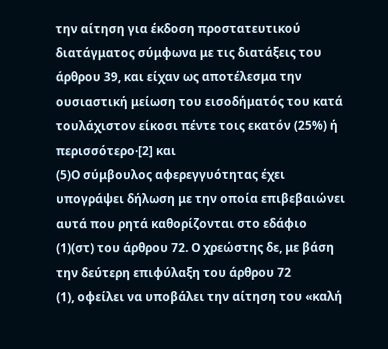την αίτηση για έκδοση προστατευτικού διατάγματος σύμφωνα με τις διατάξεις του άρθρου 39, και είχαν ως αποτέλεσμα την ουσιαστική μείωση του εισοδήματός του κατά τουλάχιστον είκοσι πέντε τοις εκατόν (25%) ή περισσότερο·[2] και
(5)Ο σύμβουλος αφερεγγυότητας έχει υπογράψει δήλωση με την οποία επιβεβαιώνει αυτά που ρητά καθορίζονται στο εδάφιο
(1)(στ) του άρθρου 72. Ο χρεώστης δε, με βάση την δεύτερη επιφύλαξη του άρθρου 72
(1), οφείλει να υποβάλει την αίτηση του «καλή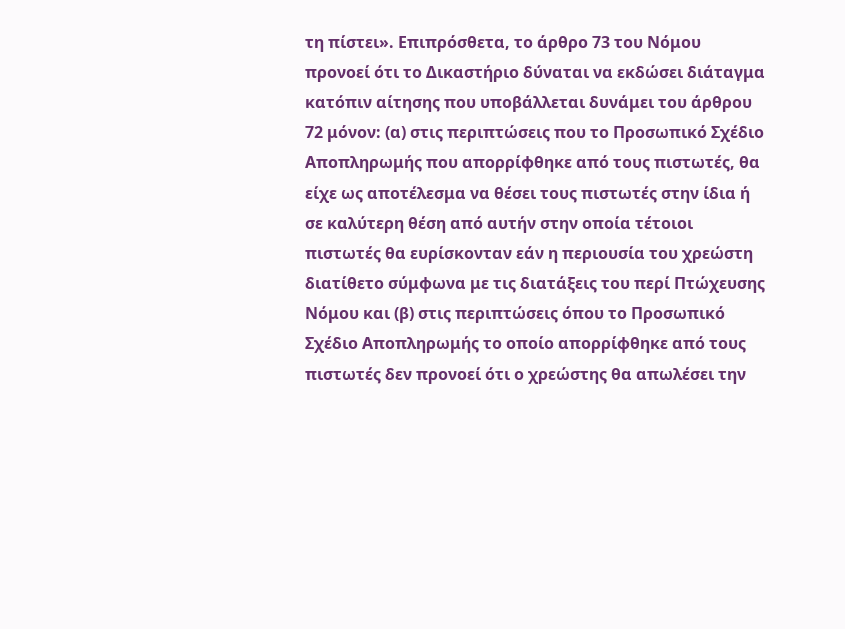τη πίστει». Επιπρόσθετα, το άρθρο 73 του Νόμου προνοεί ότι το Δικαστήριο δύναται να εκδώσει διάταγμα κατόπιν αίτησης που υποβάλλεται δυνάμει του άρθρου 72 μόνον: (α) στις περιπτώσεις που το Προσωπικό Σχέδιο Αποπληρωμής που απορρίφθηκε από τους πιστωτές, θα είχε ως αποτέλεσμα να θέσει τους πιστωτές στην ίδια ή σε καλύτερη θέση από αυτήν στην οποία τέτοιοι πιστωτές θα ευρίσκονταν εάν η περιουσία του χρεώστη διατίθετο σύμφωνα με τις διατάξεις του περί Πτώχευσης Νόμου και (β) στις περιπτώσεις όπου το Προσωπικό Σχέδιο Αποπληρωμής το οποίο απορρίφθηκε από τους πιστωτές δεν προνοεί ότι ο χρεώστης θα απωλέσει την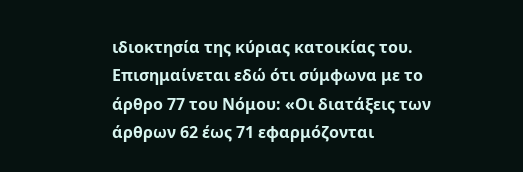ιδιοκτησία της κύριας κατοικίας του. Επισημαίνεται εδώ ότι σύμφωνα με το άρθρο 77 του Νόμου: «Οι διατάξεις των άρθρων 62 έως 71 εφαρμόζονται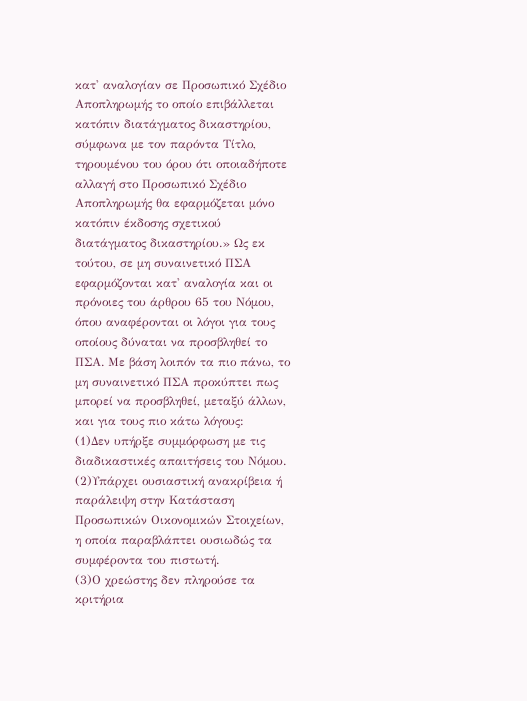κατ' αναλογίαν σε Προσωπικό Σχέδιο Αποπληρωμής το οποίο επιβάλλεται κατόπιν διατάγματος δικαστηρίου, σύμφωνα με τον παρόντα Τίτλο, τηρουμένου του όρου ότι οποιαδήποτε αλλαγή στο Προσωπικό Σχέδιο Αποπληρωμής θα εφαρμόζεται μόνο κατόπιν έκδοσης σχετικού διατάγματος δικαστηρίου.» Ως εκ τούτου, σε μη συναινετικό ΠΣΑ εφαρμόζονται κατ' αναλογία και οι πρόνοιες του άρθρου 65 του Νόμου, όπου αναφέρονται οι λόγοι για τους οποίους δύναται να προσβληθεί το ΠΣΑ. Με βάση λοιπόν τα πιο πάνω, το μη συναινετικό ΠΣΑ προκύπτει πως μπορεί να προσβληθεί, μεταξύ άλλων, και για τους πιο κάτω λόγους:
(1)Δεν υπήρξε συμμόρφωση με τις διαδικαστικές απαιτήσεις του Νόμου.
(2)Υπάρχει ουσιαστική ανακρίβεια ή παράλειψη στην Κατάσταση Προσωπικών Οικονομικών Στοιχείων, η οποία παραβλάπτει ουσιωδώς τα συμφέροντα του πιστωτή.
(3)Ο χρεώστης δεν πληρούσε τα κριτήρια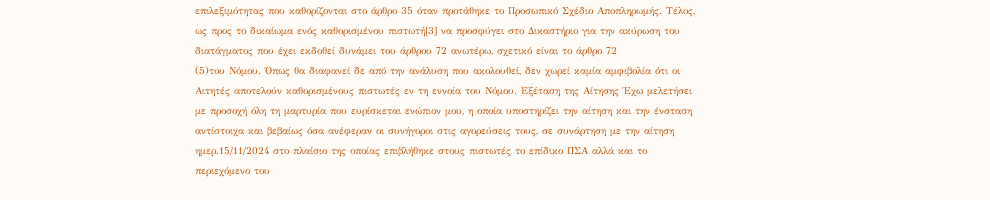επιλεξιμότητας που καθορίζονται στο άρθρο 35 όταν προτάθηκε το Προσωπικό Σχέδιο Αποπληρωμής. Τέλος, ως προς το δικαίωμα ενός καθορισμένου πιστωτή[3] να προσφύγει στο Δικαστήριο για την ακύρωση του διατάγματος που έχει εκδοθεί δυνάμει του άρθρου 72 ανωτέρω, σχετικό είναι το άρθρο 72
(5)του Νόμου. Όπως θα διαφανεί δε από την ανάλυση που ακολουθεί, δεν χωρεί καμία αμφιβολία ότι οι Αιτητές αποτελούν καθορισμένους πιστωτές εν τη εννοία του Νόμου. Εξέταση της Αίτησης Έχω μελετήσει με προσοχή όλη τη μαρτυρία που ευρίσκεται ενώπιον μου, η οποία υποστηρίζει την αίτηση και την ένσταση αντίστοιχα και βεβαίως όσα ανέφεραν οι συνήγοροι στις αγορεύσεις τους, σε συνάρτηση με την αίτηση ημερ.15/11/2024 στο πλαίσιο της οποίας επιβλήθηκε στους πιστωτές το επίδικο ΠΣΑ αλλά και το περιεχόμενο του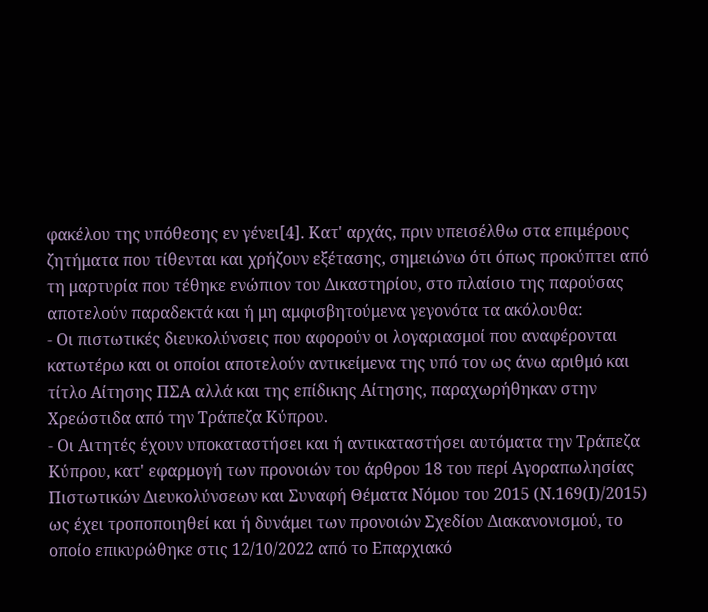φακέλου της υπόθεσης εν γένει[4]. Κατ' αρχάς, πριν υπεισέλθω στα επιμέρους ζητήματα που τίθενται και χρήζουν εξέτασης, σημειώνω ότι όπως προκύπτει από τη μαρτυρία που τέθηκε ενώπιον του Δικαστηρίου, στο πλαίσιο της παρούσας αποτελούν παραδεκτά και ή μη αμφισβητούμενα γεγονότα τα ακόλουθα:
- Οι πιστωτικές διευκολύνσεις που αφορούν οι λογαριασμοί που αναφέρονται κατωτέρω και οι οποίοι αποτελούν αντικείμενα της υπό τον ως άνω αριθμό και τίτλο Αίτησης ΠΣΑ αλλά και της επίδικης Αίτησης, παραχωρήθηκαν στην Χρεώστιδα από την Τράπεζα Κύπρου.
- Οι Αιτητές έχουν υποκαταστήσει και ή αντικαταστήσει αυτόματα την Τράπεζα Κύπρου, κατ' εφαρμογή των προνοιών του άρθρου 18 του περί Αγοραπωλησίας Πιστωτικών Διευκολύνσεων και Συναφή Θέματα Νόμου του 2015 (Ν.169(Ι)/2015) ως έχει τροποποιηθεί και ή δυνάμει των προνοιών Σχεδίου Διακανονισμού, το οποίο επικυρώθηκε στις 12/10/2022 από το Επαρχιακό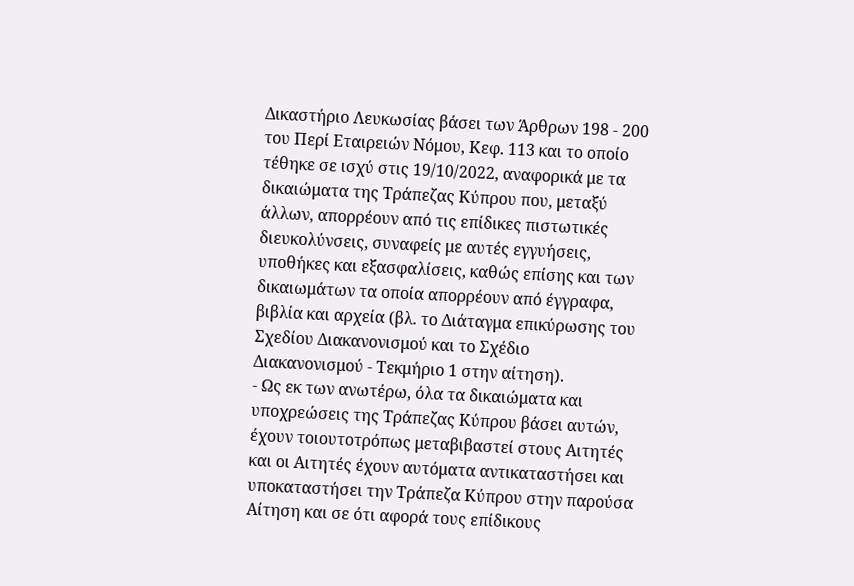Δικαστήριο Λευκωσίας βάσει των Άρθρων 198 - 200 του Περί Εταιρειών Νόμου, Κεφ. 113 και το οποίο τέθηκε σε ισχύ στις 19/10/2022, αναφορικά με τα δικαιώματα της Τράπεζας Κύπρου που, μεταξύ άλλων, απορρέουν από τις επίδικες πιστωτικές διευκολύνσεις, συναφείς με αυτές εγγυήσεις, υποθήκες και εξασφαλίσεις, καθώς επίσης και των δικαιωμάτων τα οποία απορρέουν από έγγραφα, βιβλία και αρχεία (βλ. το Διάταγμα επικύρωσης του Σχεδίου Διακανονισμού και το Σχέδιο Διακανονισμού - Τεκμήριο 1 στην αίτηση).
- Ως εκ των ανωτέρω, όλα τα δικαιώματα και υποχρεώσεις της Τράπεζας Κύπρου βάσει αυτών, έχουν τοιουτοτρόπως μεταβιβαστεί στους Αιτητές και οι Αιτητές έχουν αυτόματα αντικαταστήσει και υποκαταστήσει την Τράπεζα Κύπρου στην παρούσα Αίτηση και σε ότι αφορά τους επίδικους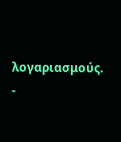λογαριασμούς.
-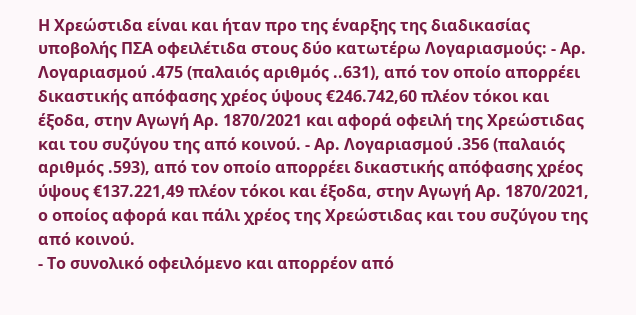Η Χρεώστιδα είναι και ήταν προ της έναρξης της διαδικασίας υποβολής ΠΣΑ οφειλέτιδα στους δύο κατωτέρω Λογαριασμούς: - Αρ. Λογαριασμού .475 (παλαιός αριθμός ..631), από τον οποίο απορρέει δικαστικής απόφασης χρέος ύψους €246.742,60 πλέον τόκοι και έξοδα, στην Αγωγή Αρ. 1870/2021 και αφορά οφειλή της Χρεώστιδας και του συζύγου της από κοινού. - Αρ. Λογαριασμού .356 (παλαιός αριθμός .593), από τον οποίο απορρέει δικαστικής απόφασης χρέος ύψους €137.221,49 πλέον τόκοι και έξοδα, στην Αγωγή Αρ. 1870/2021, ο οποίος αφορά και πάλι χρέος της Χρεώστιδας και του συζύγου της από κοινού.
- Το συνολικό οφειλόμενο και απορρέον από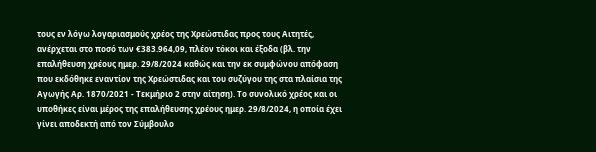τους εν λόγω λογαριασμούς χρέος της Χρεώστιδας προς τους Αιτητές, ανέρχεται στο ποσό των €383.964,09, πλέον τόκοι και έξοδα (βλ. την επαλήθευση χρέους ημερ. 29/8/2024 καθώς και την εκ συμφώνου απόφαση που εκδόθηκε εναντίον της Χρεώστιδας και του συζύγου της στα πλαίσια της Αγωγής Αρ. 1870/2021 - Τεκμήριο 2 στην αίτηση). Το συνολικό χρέος και οι υποθήκες είναι μέρος της επαλήθευσης χρέους ημερ. 29/8/2024, η οποία έχει γίνει αποδεκτή από τον Σύμβουλο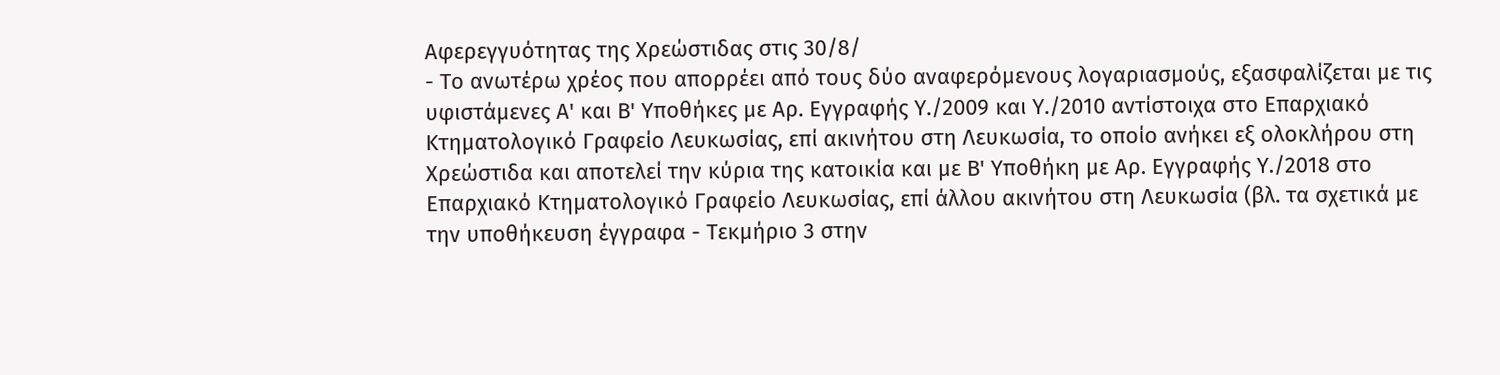Αφερεγγυότητας της Χρεώστιδας στις 30/8/
- Το ανωτέρω χρέος που απορρέει από τους δύο αναφερόμενους λογαριασμούς, εξασφαλίζεται με τις υφιστάμενες Α' και Β' Υποθήκες με Αρ. Εγγραφής Υ./2009 και Υ./2010 αντίστοιχα στο Επαρχιακό Κτηματολογικό Γραφείο Λευκωσίας, επί ακινήτου στη Λευκωσία, το οποίο ανήκει εξ ολοκλήρου στη Χρεώστιδα και αποτελεί την κύρια της κατοικία και με Β' Υποθήκη με Αρ. Εγγραφής Υ./2018 στο Επαρχιακό Κτηματολογικό Γραφείο Λευκωσίας, επί άλλου ακινήτου στη Λευκωσία (βλ. τα σχετικά με την υποθήκευση έγγραφα - Τεκμήριο 3 στην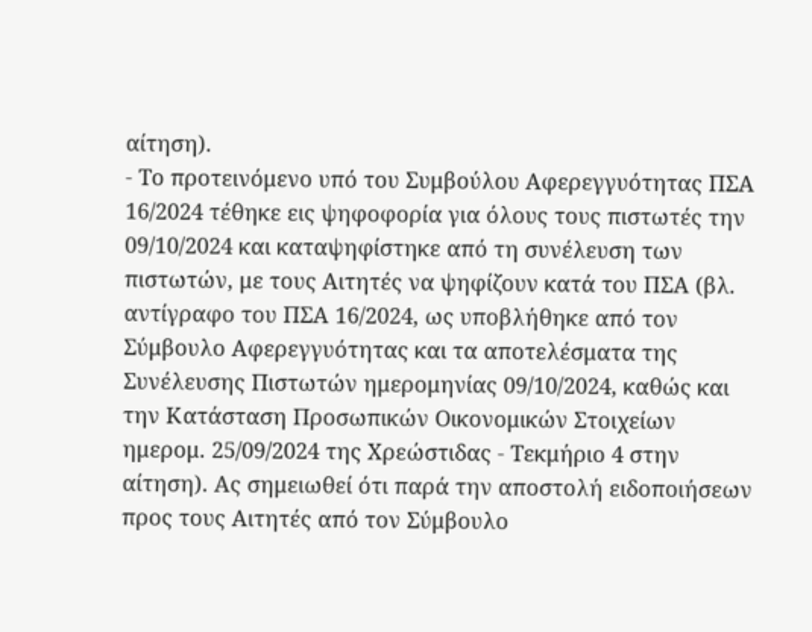αίτηση).
- Το προτεινόμενο υπό του Συμβούλου Αφερεγγυότητας ΠΣΑ 16/2024 τέθηκε εις ψηφοφορία για όλους τους πιστωτές την 09/10/2024 και καταψηφίστηκε από τη συνέλευση των πιστωτών, με τους Αιτητές να ψηφίζουν κατά του ΠΣΑ (βλ. αντίγραφο του ΠΣΑ 16/2024, ως υποβλήθηκε από τον Σύμβουλο Αφερεγγυότητας και τα αποτελέσματα της Συνέλευσης Πιστωτών ημερομηνίας 09/10/2024, καθώς και την Κατάσταση Προσωπικών Οικονομικών Στοιχείων ημερομ. 25/09/2024 της Χρεώστιδας - Τεκμήριο 4 στην αίτηση). Ας σημειωθεί ότι παρά την αποστολή ειδοποιήσεων προς τους Αιτητές από τον Σύμβουλο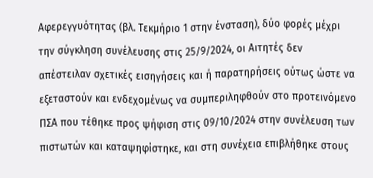Αφερεγγυότητας (βλ. Τεκμήριο 1 στην ένσταση), δύο φορές μέχρι την σύγκληση συνέλευσης στις 25/9/2024, οι Αιτητές δεν απέστειλαν σχετικές εισηγήσεις και ή παρατηρήσεις ούτως ώστε να εξεταστούν και ενδεχομένως να συμπεριληφθούν στο προτεινόμενο ΠΣΑ που τέθηκε προς ψήφιση στις 09/10/2024 στην συνέλευση των πιστωτών και καταψηφίστηκε, και στη συνέχεια επιβλήθηκε στους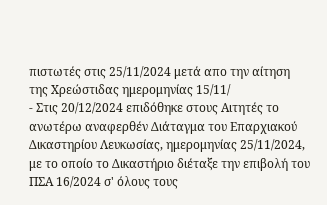πιστωτές στις 25/11/2024 μετά απο την αίτηση της Χρεώστιδας ημερομηνίας 15/11/
- Στις 20/12/2024 επιδόθηκε στους Αιτητές το ανωτέρω αναφερθέν Διάταγμα του Επαρχιακού Δικαστηρίου Λευκωσίας, ημερομηνίας 25/11/2024, με το οποίο το Δικαστήριο διέταξε την επιβολή του ΠΣΑ 16/2024 σ' όλους τους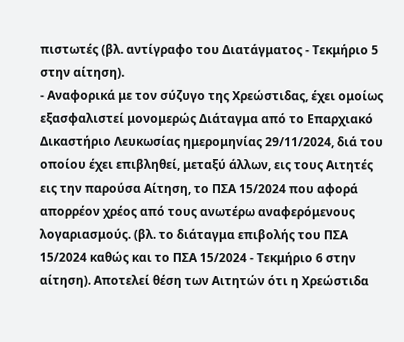πιστωτές (βλ. αντίγραφο του Διατάγματος - Τεκμήριο 5 στην αίτηση).
- Αναφορικά με τον σύζυγο της Χρεώστιδας, έχει ομοίως εξασφαλιστεί μονομερώς Διάταγμα από το Επαρχιακό Δικαστήριο Λευκωσίας ημερομηνίας 29/11/2024, διά του οποίου έχει επιβληθεί, μεταξύ άλλων, εις τους Αιτητές εις την παρούσα Αίτηση, το ΠΣΑ 15/2024 που αφορά απορρέον χρέος από τους ανωτέρω αναφερόμενους λογαριασμούς. (βλ. το διάταγμα επιβολής του ΠΣΑ 15/2024 καθώς και το ΠΣΑ 15/2024 - Τεκμήριο 6 στην αίτηση). Αποτελεί θέση των Αιτητών ότι η Χρεώστιδα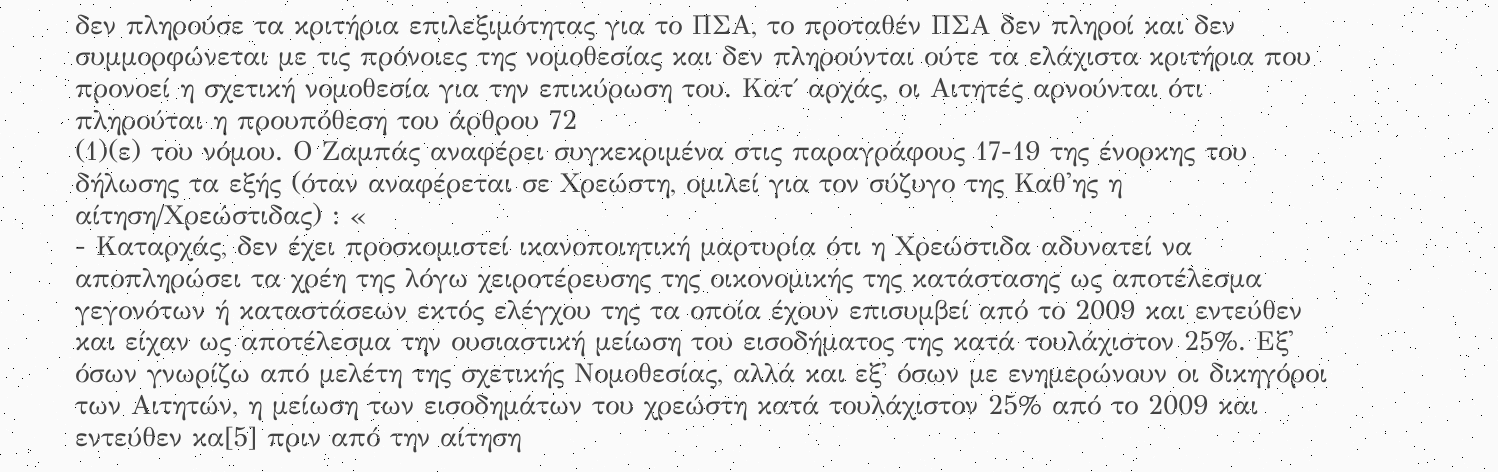δεν πληρούσε τα κριτήρια επιλεξιμότητας για το ΠΣΑ, το προταθέν ΠΣΑ δεν πληροί και δεν συμμορφώνεται με τις πρόνοιες της νομοθεσίας και δεν πληρούνται ούτε τα ελάχιστα κριτήρια που προνοεί η σχετική νομοθεσία για την επικύρωση του. Κατ΄ αρχάς, οι Αιτητές αρνούνται ότι πληρούται η προυπόθεση του άρθρου 72
(1)(ε) του νόμου. Ο Ζαμπάς αναφέρει συγκεκριμένα στις παραγράφους 17-19 της ένορκης του δήλωσης τα εξής (όταν αναφέρεται σε Χρεώστη, ομιλεί για τον σύζυγο της Καθ'ης η αίτηση/Χρεώστιδας) : «
- Καταρχάς, δεν έχει προσκομιστεί ικανοποιητική μαρτυρία ότι η Χρεώστιδα αδυνατεί να αποπληρώσει τα χρέη της λόγω χειροτέρευσης της οικονομικής της κατάστασης ως αποτέλεσμα γεγονότων ή καταστάσεων εκτός ελέγχου της τα οποία έχουν επισυμβεί από το 2009 και εντεύθεν και είχαν ως αποτέλεσμα την ουσιαστική μείωση του εισοδήματος της κατά τουλάχιστον 25%. Εξ' όσων γνωρίζω από μελέτη της σχετικής Νομοθεσίας, αλλά και εξ' όσων με ενημερώνουν οι δικηγόροι των Αιτητών, η μείωση των εισοδημάτων του χρεώστη κατά τουλάχιστον 25% από το 2009 και εντεύθεν κα[5] πριν από την αίτηση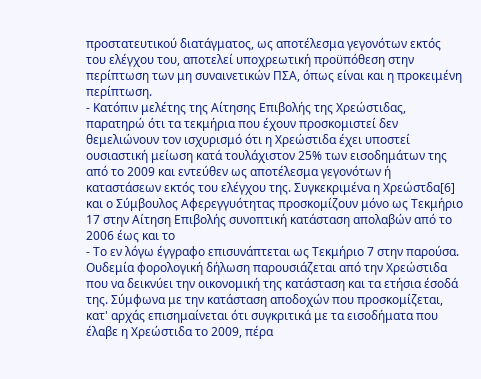προστατευτικού διατάγματος, ως αποτέλεσμα γεγονότων εκτός του ελέγχου του, αποτελεί υποχρεωτική προϋπόθεση στην περίπτωση των μη συναινετικών ΠΣΑ, όπως είναι και η προκειμένη περίπτωση.
- Κατόπιν μελέτης της Αίτησης Επιβολής της Χρεώστιδας, παρατηρώ ότι τα τεκμήρια που έχουν προσκομιστεί δεν θεμελιώνουν τον ισχυρισμό ότι η Χρεώστιδα έχει υποστεί ουσιαστική μείωση κατά τουλάχιστον 25% των εισοδημάτων της από το 2009 και εντεύθεν ως αποτέλεσμα γεγονότων ή καταστάσεων εκτός του ελέγχου της. Συγκεκριμένα η Χρεώστδα[6] και ο Σύμβουλος Αφερεγγυότητας προσκομίζουν μόνο ως Τεκμήριο 17 στην Αίτηση Επιβολής συνοπτική κατάσταση απολαβών από το 2006 έως και το
- Το εν λόγω έγγραφο επισυνάπτεται ως Τεκμήριο 7 στην παρούσα. Ουδεμία φορολογική δήλωση παρουσιάζεται από την Χρεώστιδα που να δεικνύει την οικονομική της κατάσταση και τα ετήσια έσοδά της. Σύμφωνα με την κατάσταση αποδοχών που προσκομίζεται, κατ' αρχάς επισημαίνεται ότι συγκριτικά με τα εισοδήματα που έλαβε η Χρεώστιδα το 2009, πέρα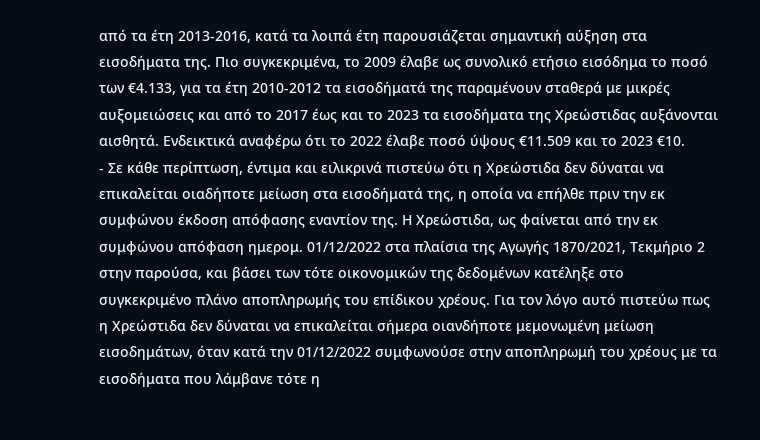από τα έτη 2013-2016, κατά τα λοιπά έτη παρουσιάζεται σημαντική αύξηση στα εισοδήματα της. Πιο συγκεκριμένα, το 2009 έλαβε ως συνολικό ετήσιο εισόδημα το ποσό των €4.133, για τα έτη 2010-2012 τα εισοδήματά της παραμένουν σταθερά με μικρές αυξομειώσεις και από το 2017 έως και το 2023 τα εισοδήματα της Χρεώστιδας αυξάνονται αισθητά. Ενδεικτικά αναφέρω ότι το 2022 έλαβε ποσό ύψους €11.509 και το 2023 €10.
- Σε κάθε περίπτωση, έντιμα και ειλικρινά πιστεύω ότι η Χρεώστιδα δεν δύναται να επικαλείται οιαδήποτε μείωση στα εισοδήματά της, η οποία να επήλθε πριν την εκ συμφώνου έκδοση απόφασης εναντίον της. Η Χρεώστιδα, ως φαίνεται από την εκ συμφώνου απόφαση ημερομ. 01/12/2022 στα πλαίσια της Αγωγής 1870/2021, Τεκμήριο 2 στην παρούσα, και βάσει των τότε οικονομικών της δεδομένων κατέληξε στο συγκεκριμένο πλάνο αποπληρωμής του επίδικου χρέους. Για τον λόγο αυτό πιστεύω πως η Χρεώστιδα δεν δύναται να επικαλείται σήμερα οιανδήποτε μεμονωμένη μείωση εισοδημάτων, όταν κατά την 01/12/2022 συμφωνούσε στην αποπληρωμή του χρέους με τα εισοδήματα που λάμβανε τότε η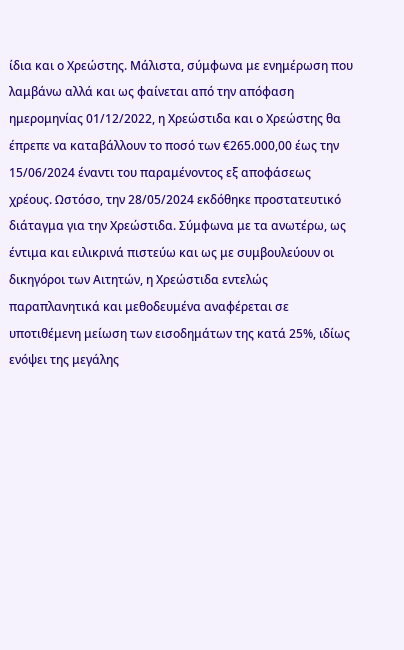ίδια και ο Χρεώστης. Μάλιστα, σύμφωνα με ενημέρωση που λαμβάνω αλλά και ως φαίνεται από την απόφαση ημερομηνίας 01/12/2022, η Χρεώστιδα και ο Χρεώστης θα έπρεπε να καταβάλλουν το ποσό των €265.000,00 έως την 15/06/2024 έναντι του παραμένοντος εξ αποφάσεως χρέους. Ωστόσο, την 28/05/2024 εκδόθηκε προστατευτικό διάταγμα για την Χρεώστιδα. Σύμφωνα με τα ανωτέρω, ως έντιμα και ειλικρινά πιστεύω και ως με συμβουλεύουν οι δικηγόροι των Αιτητών, η Χρεώστιδα εντελώς παραπλανητικά και μεθοδευμένα αναφέρεται σε υποτιθέμενη μείωση των εισοδημάτων της κατά 25%, ιδίως ενόψει της μεγάλης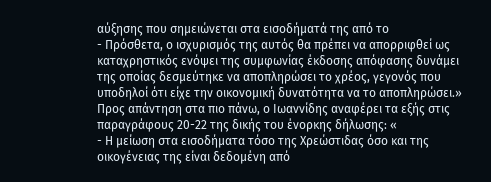αύξησης που σημειώνεται στα εισοδήματά της από το
- Πρόσθετα, ο ισχυρισμός της αυτός θα πρέπει να απορριφθεί ως καταχρηστικός ενόψει της συμφωνίας έκδοσης απόφασης δυνάμει της οποίας δεσμεύτηκε να αποπληρώσει το χρέος, γεγονός που υποδηλοί ότι είχε την οικονομική δυνατότητα να το αποπληρώσει.» Προς απάντηση στα πιο πάνω, ο Ιωαννίδης αναφέρει τα εξής στις παραγράφους 20-22 της δικής του ένορκης δήλωσης: «
- Η μείωση στα εισοδήματα τόσο της Χρεώστιδας όσο και της οικογένειας της είναι δεδομένη από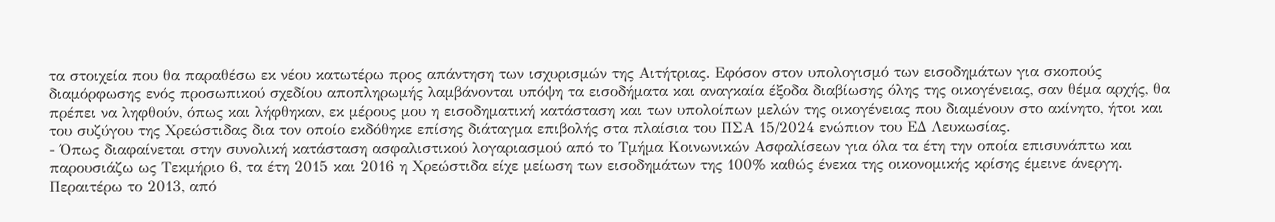τα στοιχεία που θα παραθέσω εκ νέου κατωτέρω προς απάντηση των ισχυρισμών της Αιτήτριας. Εφόσον στον υπολογισμό των εισοδημάτων για σκοπούς διαμόρφωσης ενός προσωπικού σχεδίου αποπληρωμής λαμβάνονται υπόψη τα εισοδήματα και αναγκαία έξοδα διαβίωσης όλης της οικογένειας, σαν θέμα αρχής, θα πρέπει να ληφθούν, όπως και λήφθηκαν, εκ μέρους μου η εισοδηματική κατάσταση και των υπολοίπων μελών της οικογένειας που διαμένουν στο ακίνητο, ήτοι και του συζύγου της Χρεώστιδας δια τον οποίο εκδόθηκε επίσης διάταγμα επιβολής στα πλαίσια του ΠΣΑ 15/2024 ενώπιον του ΕΔ Λευκωσίας.
- Όπως διαφαίνεται στην συνολική κατάσταση ασφαλιστικού λογαριασμού από το Τμήμα Κοινωνικών Ασφαλίσεων για όλα τα έτη την οποία επισυνάπτω και παρουσιάζω ως Τεκμήριο 6, τα έτη 2015 και 2016 η Χρεώστιδα είχε μείωση των εισοδημάτων της 100% καθώς ένεκα της οικονομικής κρίσης έμεινε άνεργη. Περαιτέρω το 2013, από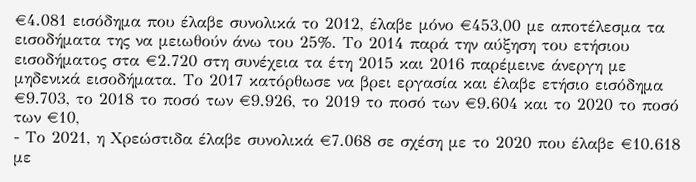€4.081 εισόδημα που έλαβε συνολικά το 2012, έλαβε μόνο €453,00 με αποτέλεσμα τα εισοδήματα της να μειωθούν άνω του 25%. Το 2014 παρά την αύξηση του ετήσιου εισοδήματος στα €2.720 στη συνέχεια τα έτη 2015 και 2016 παρέμεινε άνεργη με μηδενικά εισοδήματα. Το 2017 κατόρθωσε να βρει εργασία και έλαβε ετήσιο εισόδημα €9.703, το 2018 το ποσό των €9.926, το 2019 το ποσό των €9.604 και το 2020 το ποσό των €10,
- Το 2021, η Χρεώστιδα έλαβε συνολικά €7.068 σε σχέση με το 2020 που έλαβε €10.618 με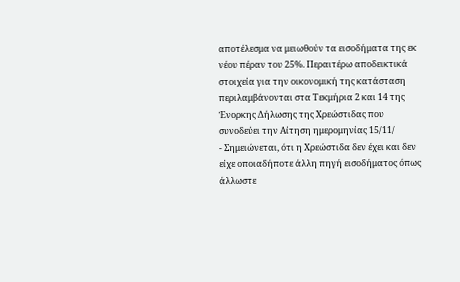αποτέλεσμα να μειωθούν τα εισοδήματα της εκ νέου πέραν του 25%. Περαιτέρω αποδεικτικά στοιχεία για την οικονομική της κατάσταση περιλαμβάνονται στα Τεκμήρια 2 και 14 της Ένορκης Δήλωσης της Χρεώστιδας που συνοδεύει την Αίτηση ημερομηνίας 15/11/
- Σημειώνεται, ότι η Χρεώστιδα δεν έχει και δεν είχε οποιαδήποτε άλλη πηγή εισοδήματος όπως άλλωστε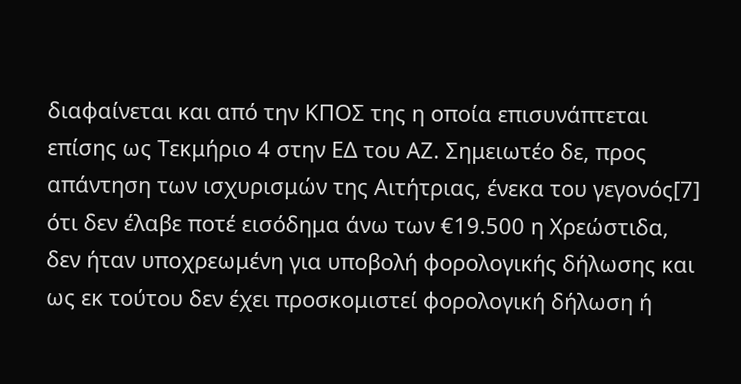διαφαίνεται και από την ΚΠΟΣ της η οποία επισυνάπτεται επίσης ως Τεκμήριο 4 στην ΕΔ του ΑΖ. Σημειωτέο δε, προς απάντηση των ισχυρισμών της Αιτήτριας, ένεκα του γεγονός[7] ότι δεν έλαβε ποτέ εισόδημα άνω των €19.500 η Χρεώστιδα, δεν ήταν υποχρεωμένη για υποβολή φορολογικής δήλωσης και ως εκ τούτου δεν έχει προσκομιστεί φορολογική δήλωση ή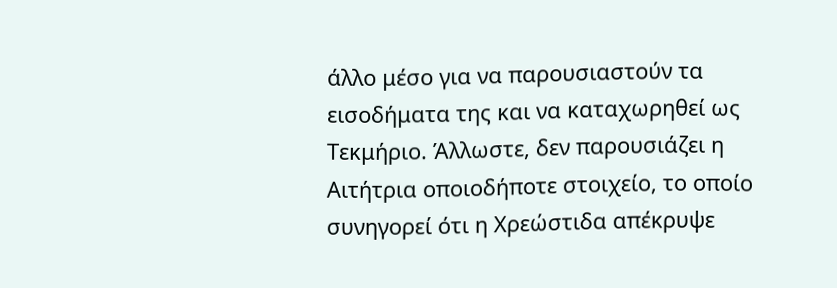άλλο μέσο για να παρουσιαστούν τα εισοδήματα της και να καταχωρηθεί ως Τεκμήριο. Άλλωστε, δεν παρουσιάζει η Αιτήτρια οποιοδήποτε στοιχείο, το οποίο συνηγορεί ότι η Χρεώστιδα απέκρυψε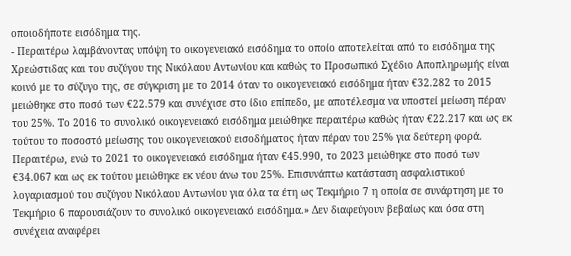οποιοδήποτε εισόδημα της.
- Περαιτέρω λαμβάνοντας υπόψη το οικογενειακό εισόδημα το οποίο αποτελείται από το εισόδημα της Χρεώστιδας και του συζύγου της Νικόλαου Αντωνίου και καθώς το Προσωπικό Σχέδιο Αποπληρωμής είναι κοινό με το σύζυγο της, σε σύγκριση με το 2014 όταν το οικογενειακό εισόδημα ήταν €32.282 το 2015 μειώθηκε στο ποσό των €22.579 και συνέχισε στο ίδιο επίπεδο, με αποτέλεσμα να υποστεί μείωση πέραν του 25%. Το 2016 το συνολικό οικογενειακό εισόδημα μειώθηκε περαιτέρω καθώς ήταν €22.217 και ως εκ τούτου το ποσοστό μείωσης του οικογενειακού εισοδήματος ήταν πέραν του 25% για δεύτερη φορά. Περαιτέρω, ενώ το 2021 το οικογενειακό εισόδημα ήταν €45.990, το 2023 μειώθηκε στο ποσό των €34.067 και ως εκ τούτου μειώθηκε εκ νέου άνω του 25%. Επισυνάπτω κατάσταση ασφαλιστικού λογαριασμού του συζύγου Νικόλαου Αντωνίου για όλα τα έτη ως Τεκμήριο 7 η οποία σε συνάρτηση με το Τεκμήριο 6 παρουσιάζουν το συνολικό οικογενειακό εισόδημα.» Δεν διαφεύγουν βεβαίως και όσα στη συνέχεια αναφέρει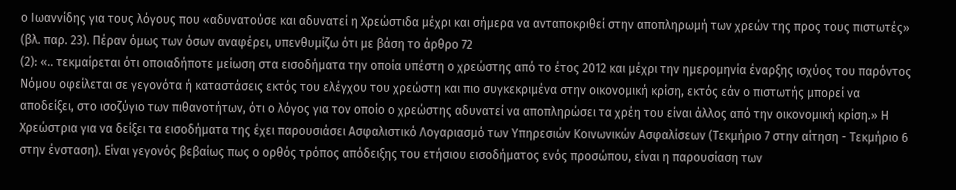ο Ιωαννίδης για τους λόγους που «αδυνατούσε και αδυνατεί η Χρεώστιδα μέχρι και σήμερα να ανταποκριθεί στην αποπληρωμή των χρεών της προς τους πιστωτές» (βλ. παρ. 23). Πέραν όμως των όσων αναφέρει, υπενθυμίζω ότι με βάση το άρθρο 72
(2): «.. τεκμαίρεται ότι οποιαδήποτε μείωση στα εισοδήματα την οποία υπέστη ο χρεώστης από το έτος 2012 και μέχρι την ημερομηνία έναρξης ισχύος του παρόντος Νόμου οφείλεται σε γεγονότα ή καταστάσεις εκτός του ελέγχου του χρεώστη και πιο συγκεκριμένα στην οικονομική κρίση, εκτός εάν ο πιστωτής μπορεί να αποδείξει, στο ισοζύγιο των πιθανοτήτων, ότι ο λόγος για τον οποίο ο χρεώστης αδυνατεί να αποπληρώσει τα χρέη του είναι άλλος από την οικονομική κρίση.» Η Χρεώστρια για να δείξει τα εισοδήματα της έχει παρουσιάσει Ασφαλιστικό Λογαριασμό των Υπηρεσιών Κοινωνικών Ασφαλίσεων (Τεκμήριο 7 στην αίτηση - Τεκμήριο 6 στην ένσταση). Είναι γεγονός βεβαίως πως ο ορθός τρόπος απόδειξης του ετήσιου εισοδήματος ενός προσώπου, είναι η παρουσίαση των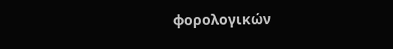φορολογικών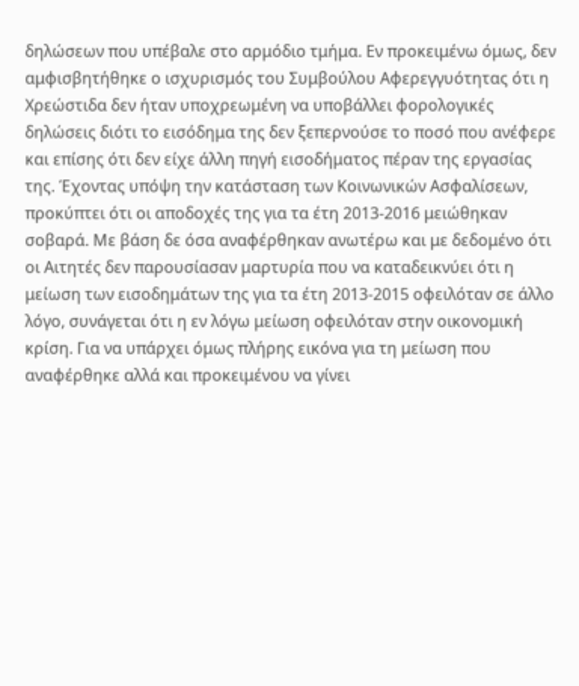δηλώσεων που υπέβαλε στο αρμόδιο τμήμα. Εν προκειμένω όμως, δεν αμφισβητήθηκε ο ισχυρισμός του Συμβούλου Αφερεγγυότητας ότι η Χρεώστιδα δεν ήταν υποχρεωμένη να υποβάλλει φορολογικές δηλώσεις διότι το εισόδημα της δεν ξεπερνούσε το ποσό που ανέφερε και επίσης ότι δεν είχε άλλη πηγή εισοδήματος πέραν της εργασίας της. Έχοντας υπόψη την κατάσταση των Κοινωνικών Ασφαλίσεων, προκύπτει ότι οι αποδοχές της για τα έτη 2013-2016 μειώθηκαν σοβαρά. Με βάση δε όσα αναφέρθηκαν ανωτέρω και με δεδομένο ότι οι Αιτητές δεν παρουσίασαν μαρτυρία που να καταδεικνύει ότι η μείωση των εισοδημάτων της για τα έτη 2013-2015 οφειλόταν σε άλλο λόγο, συνάγεται ότι η εν λόγω μείωση οφειλόταν στην οικονομική κρίση. Για να υπάρχει όμως πλήρης εικόνα για τη μείωση που αναφέρθηκε αλλά και προκειμένου να γίνει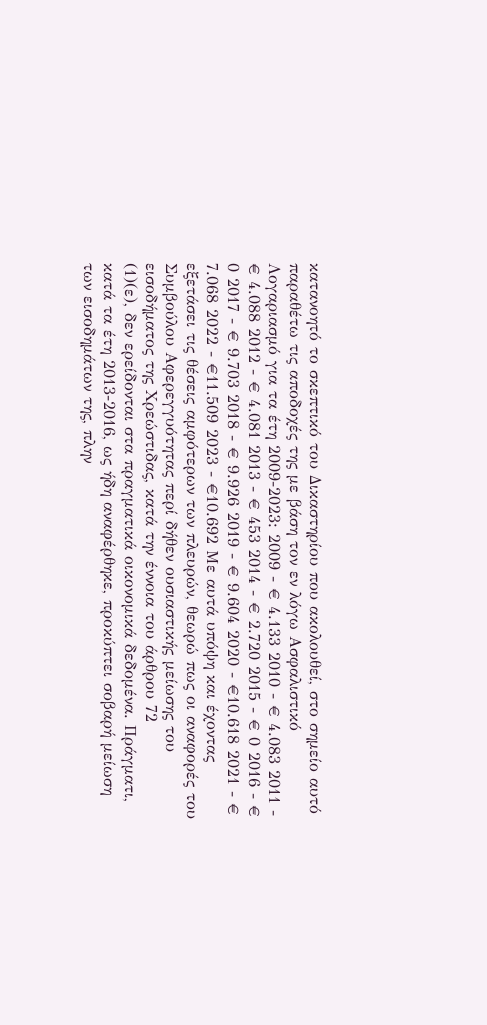κατανοητό το σκεπτικό του Δικαστηρίου που ακολουθεί, στο σημείο αυτό παραθέτω τις αποδοχές της με βάση τον εν λόγω Ασφαλιστικό Λογαριασμό για τα έτη 2009-2023: 2009 - € 4.133 2010 - € 4.083 2011 - € 4.088 2012 - € 4.081 2013 - € 453 2014 - € 2.720 2015 - € 0 2016 - € 0 2017 - € 9.703 2018 - € 9.926 2019 - € 9.604 2020 - €10.618 2021 - € 7.068 2022 - €11.509 2023 - €10.692 Με αυτά υπόψη και έχοντας εξετάσει τις θέσεις αμφότερων των πλευρών, θεωρώ πως οι αναφορές του Συμβούλου Αφερεγγυότητας περί δήθεν ουσιαστικής μείωσης του εισοδήματος της Χρεώστιδας, κατά την έννοια του άρθρου 72
(1)(ε), δεν ερείδονται στα πραγματικά οικονομικά δεδομένα. Πράγματι, κατά τα έτη 2013-2016, ως ήδη αναφέρθηκε, προκύπτει σοβαρή μείωση των εισοδημάτων της, πλην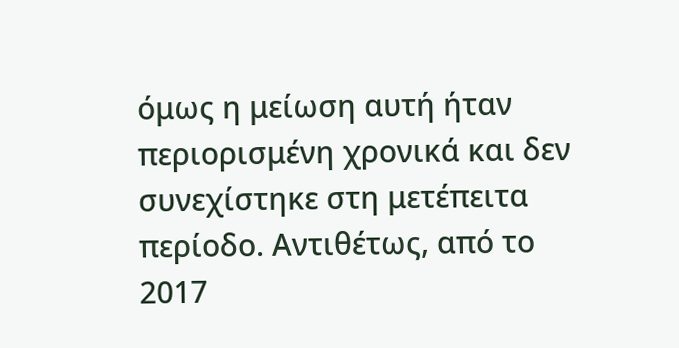όμως η μείωση αυτή ήταν περιορισμένη χρονικά και δεν συνεχίστηκε στη μετέπειτα περίοδο. Αντιθέτως, από το 2017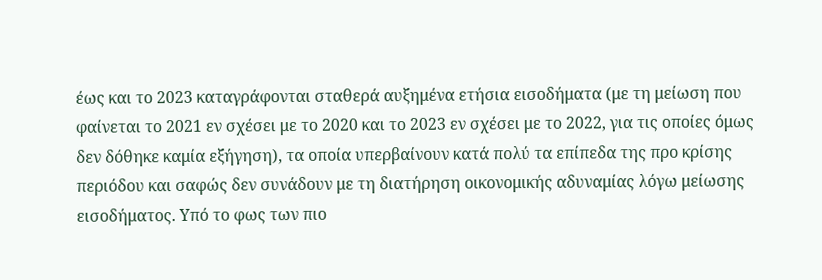έως και το 2023 καταγράφονται σταθερά αυξημένα ετήσια εισοδήματα (με τη μείωση που φαίνεται το 2021 εν σχέσει με το 2020 και το 2023 εν σχέσει με το 2022, για τις οποίες όμως δεν δόθηκε καμία εξήγηση), τα οποία υπερβαίνουν κατά πολύ τα επίπεδα της προ κρίσης περιόδου και σαφώς δεν συνάδουν με τη διατήρηση οικονομικής αδυναμίας λόγω μείωσης εισοδήματος. Υπό το φως των πιο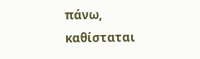πάνω, καθίσταται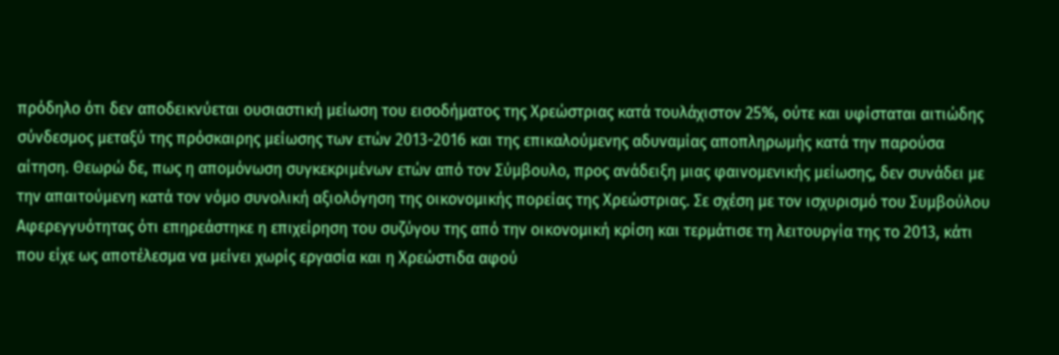πρόδηλο ότι δεν αποδεικνύεται ουσιαστική μείωση του εισοδήματος της Χρεώστριας κατά τουλάχιστον 25%, ούτε και υφίσταται αιτιώδης σύνδεσμος μεταξύ της πρόσκαιρης μείωσης των ετών 2013-2016 και της επικαλούμενης αδυναμίας αποπληρωμής κατά την παρούσα αίτηση. Θεωρώ δε, πως η απομόνωση συγκεκριμένων ετών από τον Σύμβουλο, προς ανάδειξη μιας φαινομενικής μείωσης, δεν συνάδει με την απαιτούμενη κατά τον νόμο συνολική αξιολόγηση της οικονομικής πορείας της Χρεώστριας. Σε σχέση με τον ισχυρισμό του Συμβούλου Αφερεγγυότητας ότι επηρεάστηκε η επιχείρηση του συζύγου της από την οικονομική κρίση και τερμάτισε τη λειτουργία της το 2013, κάτι που είχε ως αποτέλεσμα να μείνει χωρίς εργασία και η Χρεώστιδα αφού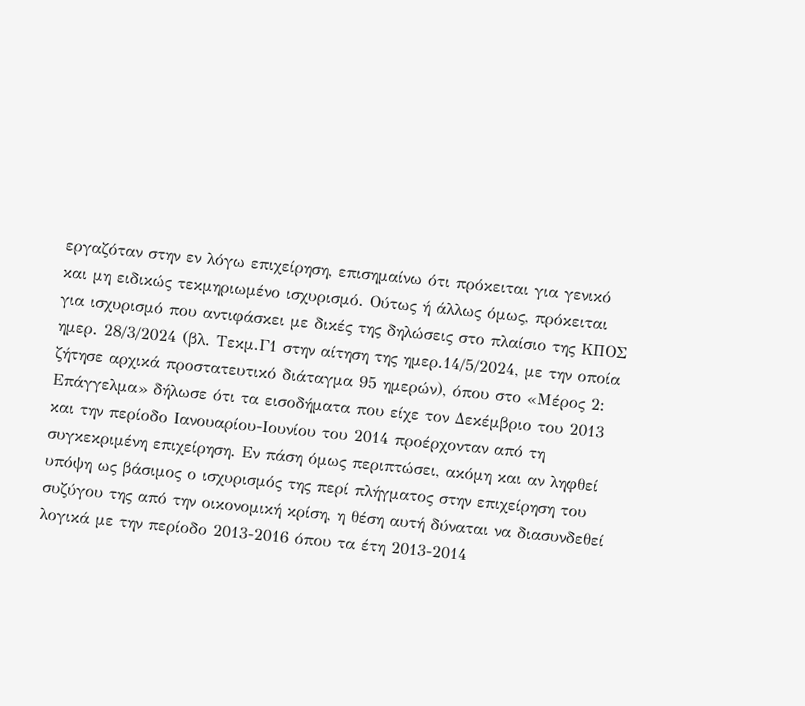εργαζόταν στην εν λόγω επιχείρηση, επισημαίνω ότι πρόκειται για γενικό και μη ειδικώς τεκμηριωμένο ισχυρισμό. Ούτως ή άλλως όμως, πρόκειται για ισχυρισμό που αντιφάσκει με δικές της δηλώσεις στο πλαίσιο της ΚΠΟΣ ημερ. 28/3/2024 (βλ. Τεκμ.Γ1 στην αίτηση της ημερ.14/5/2024, με την οποία ζήτησε αρχικά προστατευτικό διάταγμα 95 ημερών), όπου στο «Μέρος 2: Επάγγελμα» δήλωσε ότι τα εισοδήματα που είχε τον Δεκέμβριο του 2013 και την περίοδο Ιανουαρίου-Ιουνίου του 2014 προέρχονταν από τη συγκεκριμένη επιχείρηση. Εν πάση όμως περιπτώσει, ακόμη και αν ληφθεί υπόψη ως βάσιμος ο ισχυρισμός της περί πλήγματος στην επιχείρηση του συζύγου της από την οικονομική κρίση, η θέση αυτή δύναται να διασυνδεθεί λογικά με την περίοδο 2013-2016 όπου τα έτη 2013-2014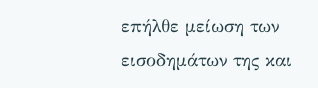επήλθε μείωση των εισοδημάτων της και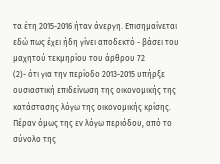τα έτη 2015-2016 ήταν άνεργη. Επισημαίνεται εδώ πως έχει ήδη γίνει αποδεκτό - βάσει του μαχητού τεκμηρίου του άρθρου 72
(2)- ότι για την περίοδο 2013-2015 υπήρξε ουσιαστική επιδείνωση της οικονομικής της κατάστασης λόγω της οικονομικής κρίσης. Πέραν όμως της εν λόγω περιόδου, από το σύνολο της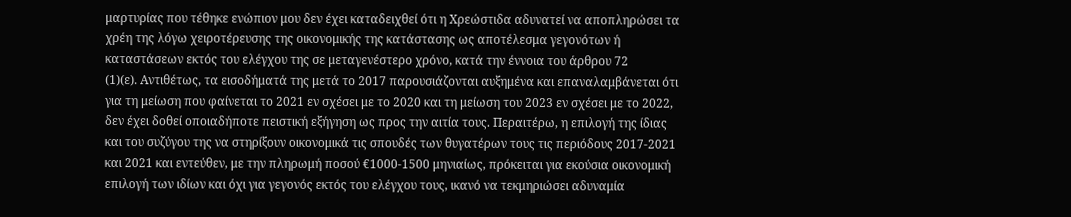μαρτυρίας που τέθηκε ενώπιον μου δεν έχει καταδειχθεί ότι η Χρεώστιδα αδυνατεί να αποπληρώσει τα χρέη της λόγω χειροτέρευσης της οικονομικής της κατάστασης ως αποτέλεσμα γεγονότων ή καταστάσεων εκτός του ελέγχου της σε μεταγενέστερο χρόνο, κατά την έννοια του άρθρου 72
(1)(ε). Αντιθέτως, τα εισοδήματά της μετά το 2017 παρουσιάζονται αυξημένα και επαναλαμβάνεται ότι για τη μείωση που φαίνεται το 2021 εν σχέσει με το 2020 και τη μείωση του 2023 εν σχέσει με το 2022, δεν έχει δοθεί οποιαδήποτε πειστική εξήγηση ως προς την αιτία τους. Περαιτέρω, η επιλογή της ίδιας και του συζύγου της να στηρίξουν οικονομικά τις σπουδές των θυγατέρων τους τις περιόδους 2017-2021 και 2021 και εντεύθεν, με την πληρωμή ποσού €1000-1500 μηνιαίως, πρόκειται για εκούσια οικονομική επιλογή των ιδίων και όχι για γεγονός εκτός του ελέγχου τους, ικανό να τεκμηριώσει αδυναμία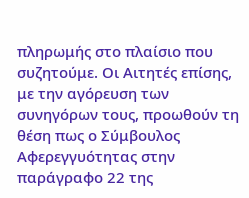πληρωμής στο πλαίσιο που συζητούμε. Οι Αιτητές επίσης, με την αγόρευση των συνηγόρων τους, προωθούν τη θέση πως ο Σύμβουλος Αφερεγγυότητας στην παράγραφο 22 της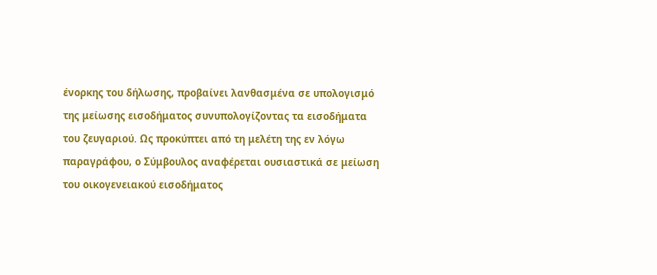ένορκης του δήλωσης, προβαίνει λανθασμένα σε υπολογισμό της μείωσης εισοδήματος συνυπολογίζοντας τα εισοδήματα του ζευγαριού. Ως προκύπτει από τη μελέτη της εν λόγω παραγράφου, ο Σύμβουλος αναφέρεται ουσιαστικά σε μείωση του οικογενειακού εισοδήματος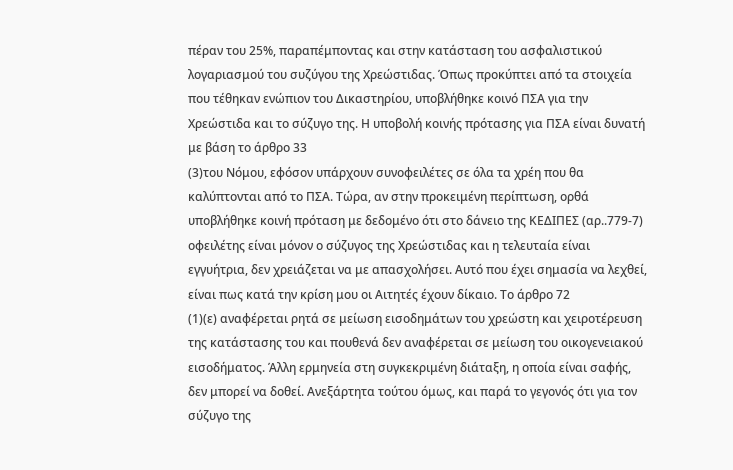πέραν του 25%, παραπέμποντας και στην κατάσταση του ασφαλιστικού λογαριασμού του συζύγου της Χρεώστιδας. Όπως προκύπτει από τα στοιχεία που τέθηκαν ενώπιον του Δικαστηρίου, υποβλήθηκε κοινό ΠΣΑ για την Χρεώστιδα και το σύζυγο της. Η υποβολή κοινής πρότασης για ΠΣΑ είναι δυνατή με βάση το άρθρο 33
(3)του Νόμου, εφόσον υπάρχουν συνοφειλέτες σε όλα τα χρέη που θα καλύπτονται από το ΠΣΑ. Τώρα, αν στην προκειμένη περίπτωση, ορθά υποβλήθηκε κοινή πρόταση με δεδομένο ότι στο δάνειο της ΚΕΔΙΠΕΣ (αρ..779-7) οφειλέτης είναι μόνον ο σύζυγος της Χρεώστιδας και η τελευταία είναι εγγυήτρια, δεν χρειάζεται να με απασχολήσει. Αυτό που έχει σημασία να λεχθεί, είναι πως κατά την κρίση μου οι Αιτητές έχουν δίκαιο. Το άρθρο 72
(1)(ε) αναφέρεται ρητά σε μείωση εισοδημάτων του χρεώστη και χειροτέρευση της κατάστασης του και πουθενά δεν αναφέρεται σε μείωση του οικογενειακού εισοδήματος. Άλλη ερμηνεία στη συγκεκριμένη διάταξη, η οποία είναι σαφής, δεν μπορεί να δοθεί. Ανεξάρτητα τούτου όμως, και παρά το γεγονός ότι για τον σύζυγο της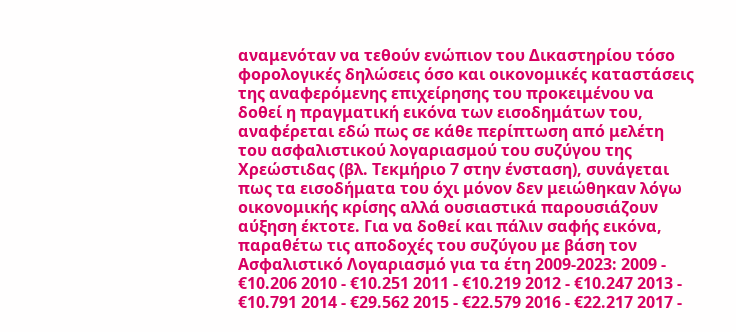αναμενόταν να τεθούν ενώπιον του Δικαστηρίου τόσο φορολογικές δηλώσεις όσο και οικονομικές καταστάσεις της αναφερόμενης επιχείρησης του προκειμένου να δοθεί η πραγματική εικόνα των εισοδημάτων του, αναφέρεται εδώ πως σε κάθε περίπτωση από μελέτη του ασφαλιστικού λογαριασμού του συζύγου της Χρεώστιδας (βλ. Τεκμήριο 7 στην ένσταση), συνάγεται πως τα εισοδήματα του όχι μόνον δεν μειώθηκαν λόγω οικονομικής κρίσης αλλά ουσιαστικά παρουσιάζουν αύξηση έκτοτε. Για να δοθεί και πάλιν σαφής εικόνα, παραθέτω τις αποδοχές του συζύγου με βάση τον Ασφαλιστικό Λογαριασμό για τα έτη 2009-2023: 2009 - €10.206 2010 - €10.251 2011 - €10.219 2012 - €10.247 2013 - €10.791 2014 - €29.562 2015 - €22.579 2016 - €22.217 2017 -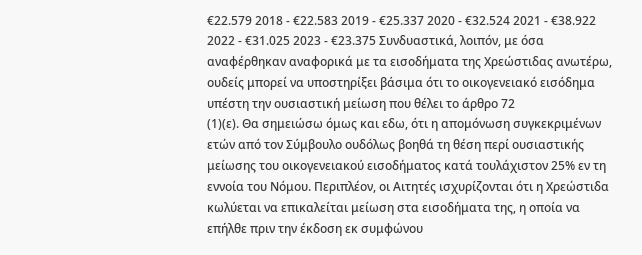€22.579 2018 - €22.583 2019 - €25.337 2020 - €32.524 2021 - €38.922 2022 - €31.025 2023 - €23.375 Συνδυαστικά, λοιπόν, με όσα αναφέρθηκαν αναφορικά με τα εισοδήματα της Χρεώστιδας ανωτέρω, ουδείς μπορεί να υποστηρίξει βάσιμα ότι το οικογενειακό εισόδημα υπέστη την ουσιαστική μείωση που θέλει το άρθρο 72
(1)(ε). Θα σημειώσω όμως και εδω, ότι η απομόνωση συγκεκριμένων ετών από τον Σύμβουλο ουδόλως βοηθά τη θέση περί ουσιαστικής μείωσης του οικογενειακού εισοδήματος κατά τουλάχιστον 25% εν τη εννοία του Νόμου. Περιπλέον, οι Αιτητές ισχυρίζονται ότι η Χρεώστιδα κωλύεται να επικαλείται μείωση στα εισοδήματα της, η οποία να επήλθε πριν την έκδοση εκ συμφώνου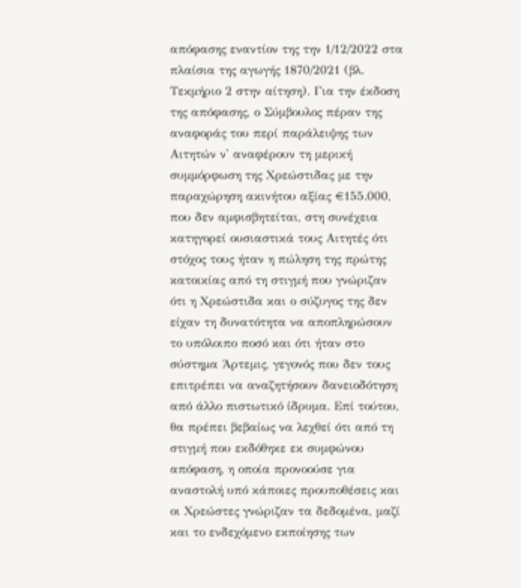απόφασης εναντίον της την 1/12/2022 στα πλαίσια της αγωγής 1870/2021 (βλ. Τεκμήριο 2 στην αίτηση). Για την έκδοση της απόφασης, ο Σύμβουλος πέραν της αναφοράς του περί παράλειψης των Αιτητών ν' αναφέρουν τη μερική συμμόρφωση της Χρεώστιδας με την παραχώρηση ακινήτου αξίας €155.000, που δεν αμφισβητείται, στη συνέχεια κατηγορεί ουσιαστικά τους Αιτητές ότι στόχος τους ήταν η πώληση της πρώτης κατοικίας από τη στιγμή που γνώριζαν ότι η Χρεώστιδα και ο σύζυγος της δεν είχαν τη δυνατότητα να αποπληρώσουν το υπόλοιπο ποσό και ότι ήταν στο σύστημα Άρτεμις, γεγονός που δεν τους επιτρέπει να αναζητήσουν δανειοδότηση από άλλο πιστωτικό ίδρυμα. Επί τούτου, θα πρέπει βεβαίως να λεχθεί ότι από τη στιγμή που εκδόθηκε εκ συμφώνου απόφαση, η οποία προνοούσε για αναστολή υπό κάποιες προυποθέσεις και οι Χρεώστες γνώριζαν τα δεδομένα, μαζί και το ενδεχόμενο εκποίησης των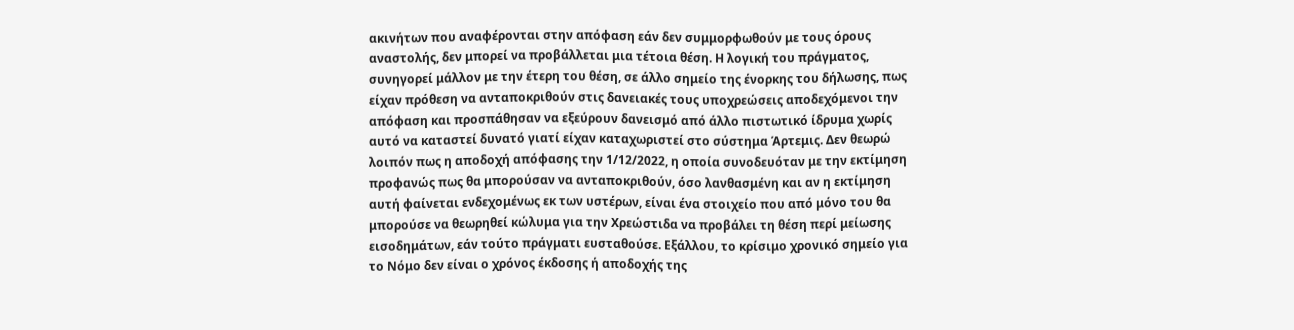ακινήτων που αναφέρονται στην απόφαση εάν δεν συμμορφωθούν με τους όρους αναστολής, δεν μπορεί να προβάλλεται μια τέτοια θέση. Η λογική του πράγματος, συνηγορεί μάλλον με την έτερη του θέση, σε άλλο σημείο της ένορκης του δήλωσης, πως είχαν πρόθεση να ανταποκριθούν στις δανειακές τους υποχρεώσεις αποδεχόμενοι την απόφαση και προσπάθησαν να εξεύρουν δανεισμό από άλλο πιστωτικό ίδρυμα χωρίς αυτό να καταστεί δυνατό γιατί είχαν καταχωριστεί στο σύστημα Άρτεμις. Δεν θεωρώ λοιπόν πως η αποδοχή απόφασης την 1/12/2022, η οποία συνοδευόταν με την εκτίμηση προφανώς πως θα μπορούσαν να ανταποκριθούν, όσο λανθασμένη και αν η εκτίμηση αυτή φαίνεται ενδεχομένως εκ των υστέρων, είναι ένα στοιχείο που από μόνο του θα μπορούσε να θεωρηθεί κώλυμα για την Χρεώστιδα να προβάλει τη θέση περί μείωσης εισοδημάτων, εάν τούτο πράγματι ευσταθούσε. Εξάλλου, το κρίσιμο χρονικό σημείο για το Νόμο δεν είναι ο χρόνος έκδοσης ή αποδοχής της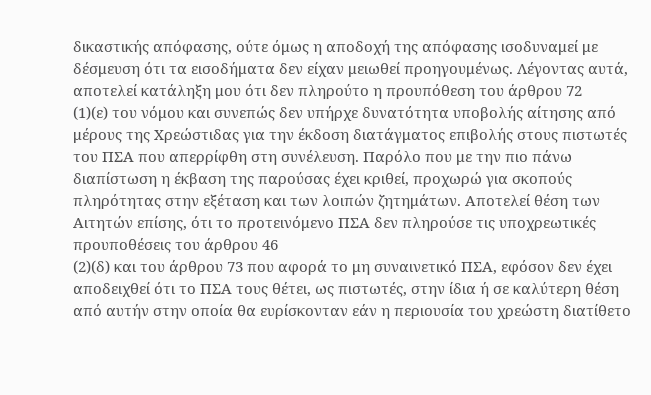δικαστικής απόφασης, ούτε όμως η αποδοχή της απόφασης ισοδυναμεί με δέσμευση ότι τα εισοδήματα δεν είχαν μειωθεί προηγουμένως. Λέγοντας αυτά, αποτελεί κατάληξη μου ότι δεν πληρούτο η προυπόθεση του άρθρου 72
(1)(ε) του νόμου και συνεπώς δεν υπήρχε δυνατότητα υποβολής αίτησης από μέρους της Χρεώστιδας για την έκδοση διατάγματος επιβολής στους πιστωτές του ΠΣΑ που απερρίφθη στη συνέλευση. Παρόλο που με την πιο πάνω διαπίστωση η έκβαση της παρούσας έχει κριθεί, προχωρώ για σκοπούς πληρότητας στην εξέταση και των λοιπών ζητημάτων. Αποτελεί θέση των Αιτητών επίσης, ότι το προτεινόμενο ΠΣΑ δεν πληρούσε τις υποχρεωτικές προυποθέσεις του άρθρου 46
(2)(δ) και του άρθρου 73 που αφορά το μη συναινετικό ΠΣΑ, εφόσον δεν έχει αποδειχθεί ότι το ΠΣΑ τους θέτει, ως πιστωτές, στην ίδια ή σε καλύτερη θέση από αυτήν στην οποία θα ευρίσκονταν εάν η περιουσία του χρεώστη διατίθετο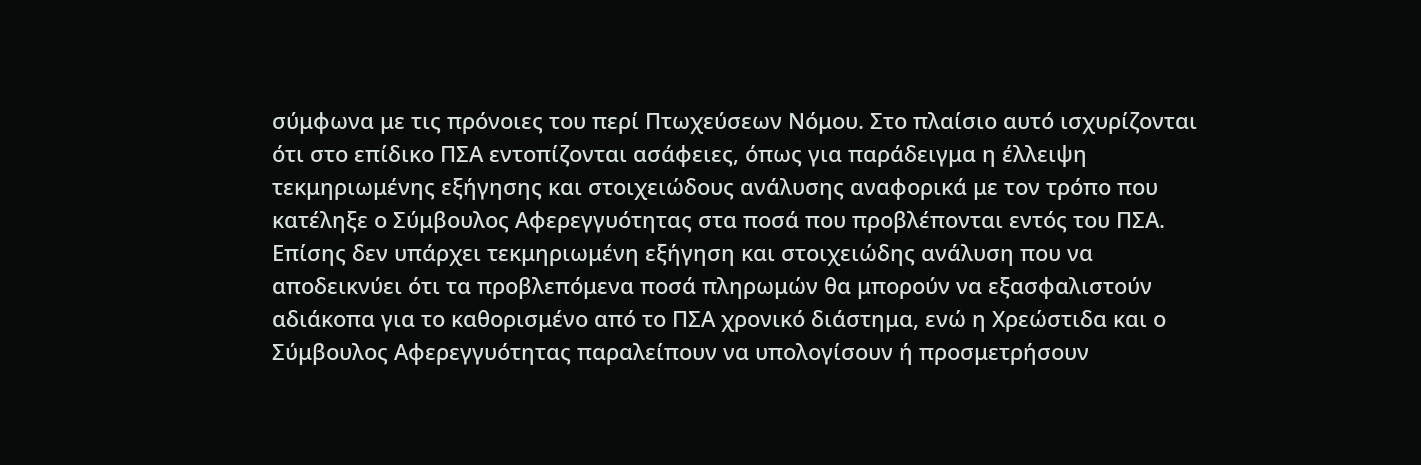σύμφωνα με τις πρόνοιες του περί Πτωχεύσεων Νόμου. Στο πλαίσιο αυτό ισχυρίζονται ότι στο επίδικο ΠΣΑ εντοπίζονται ασάφειες, όπως για παράδειγμα η έλλειψη τεκμηριωμένης εξήγησης και στοιχειώδους ανάλυσης αναφορικά με τον τρόπο που κατέληξε ο Σύμβουλος Αφερεγγυότητας στα ποσά που προβλέπονται εντός του ΠΣΑ. Επίσης δεν υπάρχει τεκμηριωμένη εξήγηση και στοιχειώδης ανάλυση που να αποδεικνύει ότι τα προβλεπόμενα ποσά πληρωμών θα μπορούν να εξασφαλιστούν αδιάκοπα για το καθορισμένο από το ΠΣΑ χρονικό διάστημα, ενώ η Χρεώστιδα και ο Σύμβουλος Αφερεγγυότητας παραλείπουν να υπολογίσουν ή προσμετρήσουν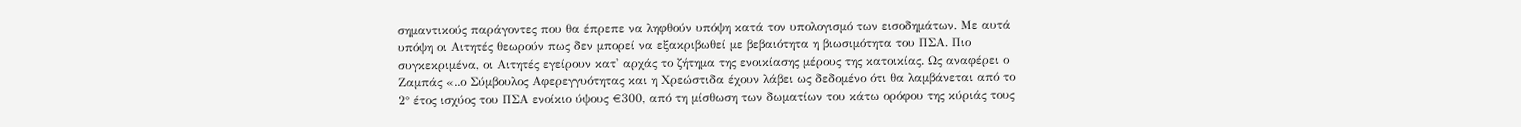σημαντικούς παράγοντες που θα έπρεπε να ληφθούν υπόψη κατά τον υπολογισμό των εισοδημάτων. Με αυτά υπόψη οι Αιτητές θεωρούν πως δεν μπορεί να εξακριβωθεί με βεβαιότητα η βιωσιμότητα του ΠΣΑ. Πιο συγκεκριμένα, οι Αιτητές εγείρουν κατ' αρχάς το ζήτημα της ενοικίασης μέρους της κατοικίας. Ως αναφέρει ο Ζαμπάς «..ο Σύμβουλος Αφερεγγυότητας και η Χρεώστιδα έχουν λάβει ως δεδομένο ότι θα λαμβάνεται από το 2° έτος ισχύος του ΠΣΑ ενοίκιο ύψους €300, από τη μίσθωση των δωματίων του κάτω ορόφου της κύριάς τους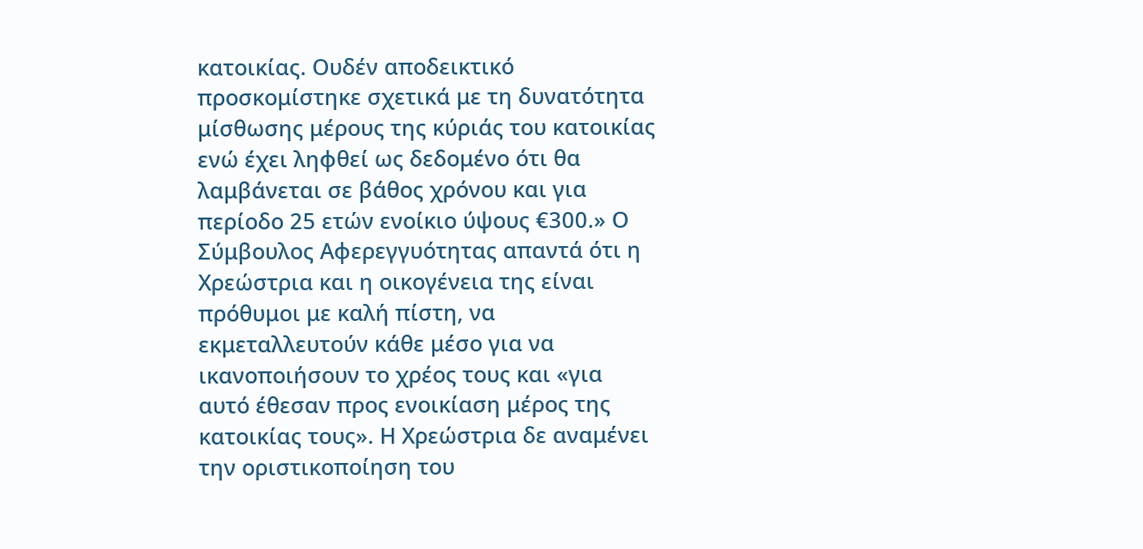κατοικίας. Ουδέν αποδεικτικό προσκομίστηκε σχετικά με τη δυνατότητα μίσθωσης μέρους της κύριάς του κατοικίας ενώ έχει ληφθεί ως δεδομένο ότι θα λαμβάνεται σε βάθος χρόνου και για περίοδο 25 ετών ενοίκιο ύψους €300.» Ο Σύμβουλος Αφερεγγυότητας απαντά ότι η Χρεώστρια και η οικογένεια της είναι πρόθυμοι με καλή πίστη, να εκμεταλλευτούν κάθε μέσο για να ικανοποιήσουν το χρέος τους και «για αυτό έθεσαν προς ενοικίαση μέρος της κατοικίας τους». Η Χρεώστρια δε αναμένει την οριστικοποίηση του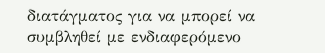διατάγματος για να μπορεί να συμβληθεί με ενδιαφερόμενο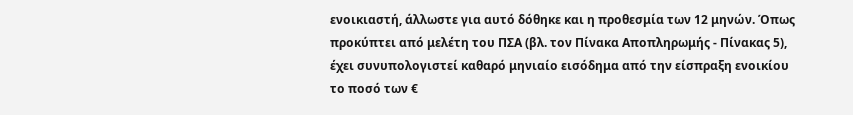ενοικιαστή, άλλωστε για αυτό δόθηκε και η προθεσμία των 12 μηνών. Όπως προκύπτει από μελέτη του ΠΣΑ (βλ. τον Πίνακα Αποπληρωμής - Πίνακας 5), έχει συνυπολογιστεί καθαρό μηνιαίο εισόδημα από την είσπραξη ενοικίου το ποσό των €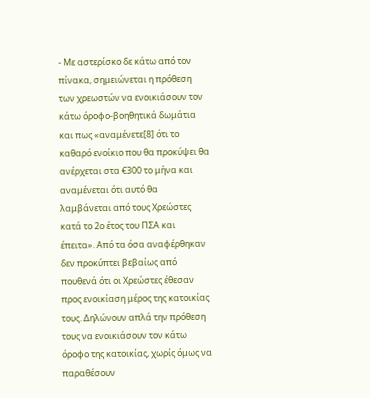- Με αστερίσκο δε κάτω από τον πίνακα, σημειώνεται η πρόθεση των χρεωστών να ενοικιάσουν τον κάτω όροφο-βοηθητικά δωμάτια και πως «αναμένετε[8] ότι το καθαρό ενοίκιο που θα προκύψει θα ανέρχεται στα €300 το μήνα και αναμένεται ότι αυτό θα λαμβάνεται από τους Χρεώστες κατά το 2ο έτος του ΠΣΑ και έπειτα». Από τα όσα αναφέρθηκαν δεν προκύπτει βεβαίως από πουθενά ότι οι Χρεώστες έθεσαν προς ενοικίαση μέρος της κατοικίας τους. Δηλώνουν απλά την πρόθεση τους να ενοικιάσουν τον κάτω όροφο της κατοικίας, χωρίς όμως να παραθέσουν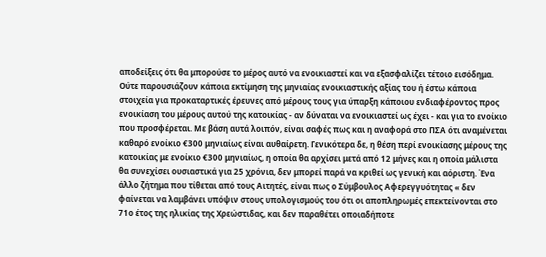αποδείξεις ότι θα μπορούσε το μέρος αυτό να ενοικιαστεί και να εξασφαλίζει τέτοιο εισόδημα. Ούτε παρουσιάζουν κάποια εκτίμηση της μηνιαίας ενοικιαστικής αξίας του ή έστω κάποια στοιχεία για προκαταρτικές έρευνες από μέρους τους για ύπαρξη κάποιου ενδιαφέροντος προς ενοικίαση του μέρους αυτού της κατοικίας - αν δύναται να ενοικιαστεί ως έχει - και για το ενοίκιο που προσφέρεται. Με βάση αυτά λοιπόν, είναι σαφές πως και η αναφορά στο ΠΣΑ ότι αναμένεται καθαρό ενοίκιο €300 μηνιαίως είναι αυθαίρετη. Γενικότερα δε, η θέση περί ενοικίασης μέρους της κατοικίας με ενοίκιο €300 μηνιαίως, η οποία θα αρχίσει μετά από 12 μήνες και η οποία μάλιστα θα συνεχίσει ουσιαστικά για 25 χρόνια, δεν μπορεί παρά να κριθεί ως γενική και αόριστη. Ένα άλλο ζήτημα που τίθεται από τους Αιτητές, είναι πως ο Σύμβουλος Αφερεγγυότητας « δεν φαίνεται να λαμβάνει υπόψιν στους υπολογισμούς του ότι οι αποπληρωμές επεκτείνονται στο 71ο έτος της ηλικίας της Χρεώστιδας, και δεν παραθέτει οποιαδήποτε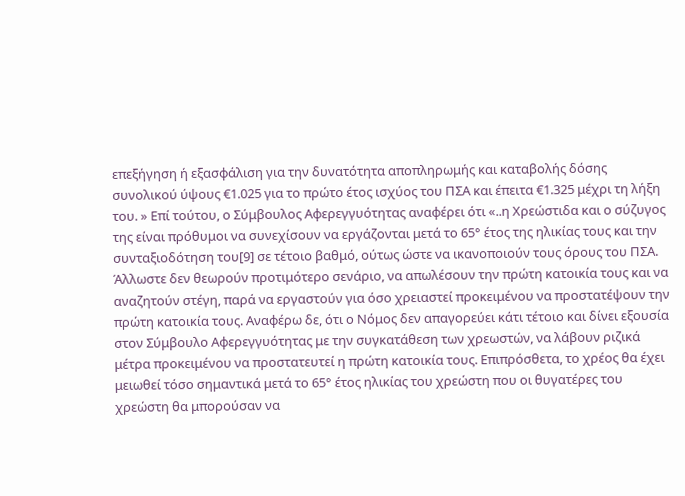επεξήγηση ή εξασφάλιση για την δυνατότητα αποπληρωμής και καταβολής δόσης συνολικού ύψους €1.025 για το πρώτο έτος ισχύος του ΠΣΑ και έπειτα €1.325 μέχρι τη λήξη του. » Επί τούτου, ο Σύμβουλος Αφερεγγυότητας αναφέρει ότι «..η Χρεώστιδα και ο σύζυγος της είναι πρόθυμοι να συνεχίσουν να εργάζονται μετά το 65° έτος της ηλικίας τους και την συνταξιοδότηση του[9] σε τέτοιο βαθμό, ούτως ώστε να ικανοποιούν τους όρους του ΠΣΑ. Άλλωστε δεν θεωρούν προτιμότερο σενάριο, να απωλέσουν την πρώτη κατοικία τους και να αναζητούν στέγη, παρά να εργαστούν για όσο χρειαστεί προκειμένου να προστατέψουν την πρώτη κατοικία τους. Αναφέρω δε, ότι ο Νόμος δεν απαγορεύει κάτι τέτοιο και δίνει εξουσία στον Σύμβουλο Αφερεγγυότητας με την συγκατάθεση των χρεωστών, να λάβουν ριζικά μέτρα προκειμένου να προστατευτεί η πρώτη κατοικία τους. Επιπρόσθετα, το χρέος θα έχει μειωθεί τόσο σημαντικά μετά το 65° έτος ηλικίας του χρεώστη που οι θυγατέρες του χρεώστη θα μπορούσαν να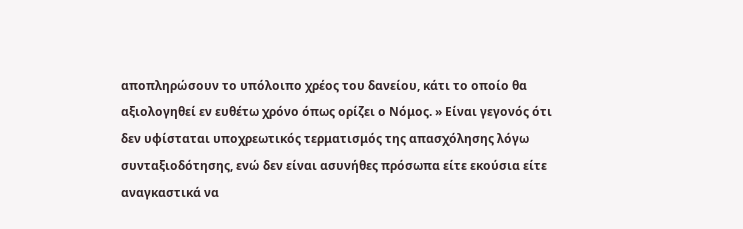αποπληρώσουν το υπόλοιπο χρέος του δανείου, κάτι το οποίο θα αξιολογηθεί εν ευθέτω χρόνο όπως ορίζει ο Νόμος. » Είναι γεγονός ότι δεν υφίσταται υποχρεωτικός τερματισμός της απασχόλησης λόγω συνταξιοδότησης, ενώ δεν είναι ασυνήθες πρόσωπα είτε εκούσια είτε αναγκαστικά να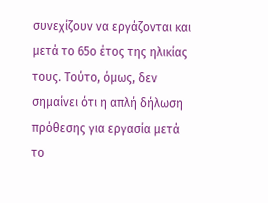συνεχίζουν να εργάζονται και μετά το 65ο έτος της ηλικίας τους. Τούτο, όμως, δεν σημαίνει ότι η απλή δήλωση πρόθεσης για εργασία μετά το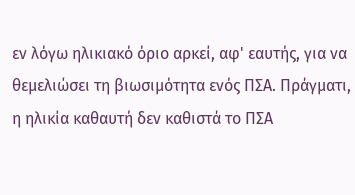εν λόγω ηλικιακό όριο αρκεί, αφ' εαυτής, για να θεμελιώσει τη βιωσιμότητα ενός ΠΣΑ. Πράγματι, η ηλικία καθαυτή δεν καθιστά το ΠΣΑ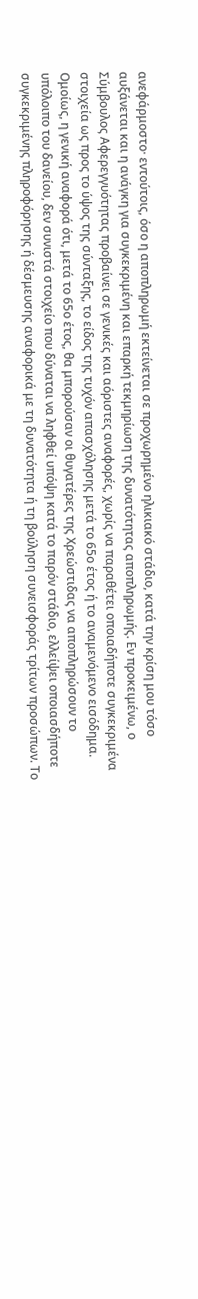ανεφάρμοστο· εντούτοις, όσο η αποπληρωμή εκτείνεται σε προχωρημένο ηλικιακό στάδιο, κατά την κρίση μου τόσο αυξάνεται και η ανάγκη για συγκεκριμένη και επαρκή τεκμηρίωση της δυνατότητας αποπληρωμής. Εν προκειμένω, ο Σύμβουλος Αφερεγγυότητας προβαίνει σε γενικές και αόριστες αναφορές, χωρίς να παραθέτει οποιαδήποτε συγκεκριμένα στοιχεία ως προς το ύψος της σύνταξης, το είδος της τυχόν απασχόλησης μετά το 65ο έτος ή το αναμενόμενο εισόδημα. Ομοίως, η γενική αναφορά ότι, μετά το 65ο έτος, θα μπορούσαν οι θυγατέρες της Χρεώστιδας να αποπληρώσουν το υπόλοιπο του δανείου, δεν συνιστά στοιχείο που δύναται να ληφθεί υπόψη κατά το παρόν στάδιο, ελλείψει οποιασδήποτε συγκεκριμένης πληροφόρησης ή δέσμευσης αναφορικά με τη δυνατότητα ή τη βούληση συνεισφοράς τρίτων προσώπων. Το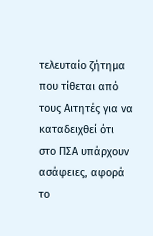τελευταίο ζήτημα που τίθεται από τους Αιτητές για να καταδειχθεί ότι στο ΠΣΑ υπάρχουν ασάφειες, αφορά το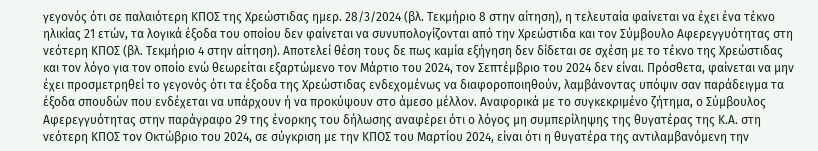γεγονός ότι σε παλαιότερη ΚΠΟΣ της Χρεώστιδας ημερ. 28/3/2024 (βλ. Τεκμήριο 8 στην αίτηση), η τελευταία φαίνεται να έχει ένα τέκνο ηλικίας 21 ετών, τα λογικά έξοδα του οποίου δεν φαίνεται να συνυπολογίζονται από την Χρεώστιδα και τον Σύμβουλο Αφερεγγυότητας στη νεότερη ΚΠΟΣ (βλ. Τεκμήριο 4 στην αίτηση). Αποτελεί θέση τους δε πως καμία εξήγηση δεν δίδεται σε σχέση με το τέκνο της Χρεώστιδας και τον λόγο για τον οποίο ενώ θεωρείται εξαρτώμενο τον Μάρτιο του 2024, τον Σεπτέμβριο του 2024 δεν είναι. Πρόσθετα, φαίνεται να μην έχει προσμετρηθεί το γεγονός ότι τα έξοδα της Χρεώστιδας ενδεχομένως να διαφοροποιηθούν, λαμβάνοντας υπόψιν σαν παράδειγμα τα έξοδα σπουδών που ενδέχεται να υπάρχουν ή να προκύψουν στο άμεσο μέλλον. Αναφορικά με το συγκεκριμένο ζήτημα, ο Σύμβουλος Αφερεγγυότητας στην παράγραφο 29 της ένορκης του δήλωσης αναφέρει ότι ο λόγος μη συμπερίληψης της θυγατέρας της Κ.Α. στη νεότερη ΚΠΟΣ τον Οκτώβριο του 2024, σε σύγκριση με την ΚΠΟΣ του Μαρτίου 2024, είναι ότι η θυγατέρα της αντιλαμβανόμενη την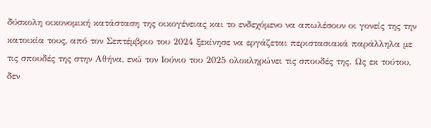δύσκολη οικονομική κατάσταση της οικογένειας και το ενδεχόμενο να απωλέσουν οι γονείς της την κατοικία τους, από τον Σεπτέμβριο του 2024 ξεκίνησε να εργάζεται περιστασιακά παράλληλα με τις σπουδές της στην Αθήνα, ενώ τον Ιούνιο του 2025 ολοκληρώνει τις σπουδές της. Ως εκ τούτου, δεν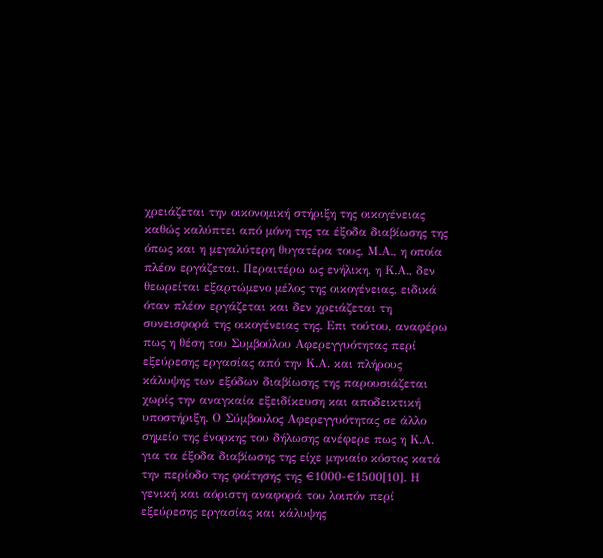χρειάζεται την οικονομική στήριξη της οικογένειας καθώς καλύπτει από μόνη της τα έξοδα διαβίωσης της όπως και η μεγαλύτερη θυγατέρα τους, Μ.Α., η οποία πλέον εργάζεται. Περαιτέρω ως ενήλικη, η Κ.Α., δεν θεωρείται εξαρτώμενο μέλος της οικογένειας, ειδικά όταν πλέον εργάζεται και δεν χρειάζεται τη συνεισφορά της οικογένειας της. Επι τούτου, αναφέρω πως η θέση του Συμβούλου Αφερεγγυότητας περί εξεύρεσης εργασίας από την Κ.Α. και πλήρους κάλυψης των εξόδων διαβίωσης της παρουσιάζεται χωρίς την αναγκαία εξειδίκευση και αποδεικτική υποστήριξη. Ο Σύμβουλος Αφερεγγυότητας σε άλλο σημείο της ένορκης του δήλωσης ανέφερε πως η Κ.Α. για τα έξοδα διαβίωσης της είχε μηνιαίο κόστος κατά την περίοδο της φοίτησης της €1000-€1500[10]. Η γενική και αόριστη αναφορά του λοιπόν περί εξεύρεσης εργασίας και κάλυψης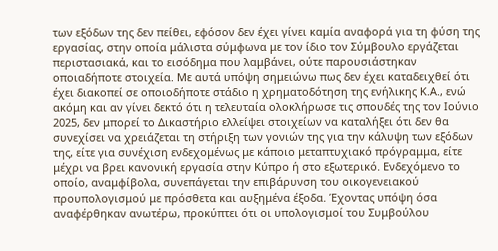των εξόδων της δεν πείθει, εφόσον δεν έχει γίνει καμία αναφορά για τη φύση της εργασίας, στην οποία μάλιστα σύμφωνα με τον ίδιο τον Σύμβουλο εργάζεται περιστασιακά, και το εισόδημα που λαμβάνει, ούτε παρουσιάστηκαν οποιαδήποτε στοιχεία. Με αυτά υπόψη σημειώνω πως δεν έχει καταδειχθεί ότι έχει διακοπεί σε οποιοδήποτε στάδιο η χρηματοδότηση της ενήλικης Κ.Α., ενώ ακόμη και αν γίνει δεκτό ότι η τελευταία ολοκλήρωσε τις σπουδές της τον Ιούνιο 2025, δεν μπορεί το Δικαστήριο ελλείψει στοιχείων να καταλήξει ότι δεν θα συνεχίσει να χρειάζεται τη στήριξη των γονιών της για την κάλυψη των εξόδων της, είτε για συνέχιση ενδεχομένως με κάποιο μεταπτυχιακό πρόγραμμα, είτε μέχρι να βρει κανονική εργασία στην Κύπρο ή στο εξωτερικό. Ενδεχόμενο το οποίο, αναμφίβολα, συνεπάγεται την επιβάρυνση του οικογενειακού προυπολογισμού με πρόσθετα και αυξημένα έξοδα. Έχοντας υπόψη όσα αναφέρθηκαν ανωτέρω, προκύπτει ότι οι υπολογισμοί του Συμβούλου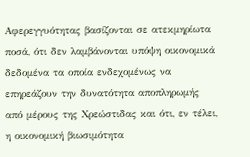Αφερεγγυότητας βασίζονται σε ατεκμηρίωτα ποσά, ότι δεν λαμβάνονται υπόψη οικονομικά δεδομένα τα οποία ενδεχομένως να επηρεάζουν την δυνατότητα αποπληρωμής από μέρους της Χρεώστιδας και ότι, εν τέλει, η οικονομική βιωσιμότητα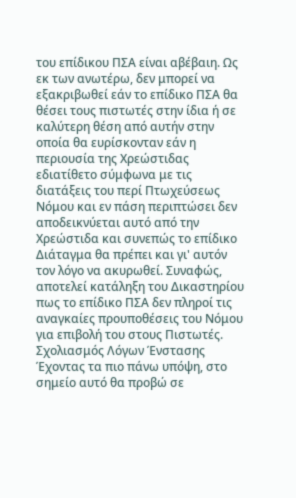του επίδικου ΠΣΑ είναι αβέβαιη. Ως εκ των ανωτέρω, δεν μπορεί να εξακριβωθεί εάν το επίδικο ΠΣΑ θα θέσει τους πιστωτές στην ίδια ή σε καλύτερη θέση από αυτήν στην οποία θα ευρίσκονταν εάν η περιουσία της Χρεώστιδας εδιατίθετο σύμφωνα με τις διατάξεις του περί Πτωχεύσεως Νόμου και εν πάση περιπτώσει δεν αποδεικνύεται αυτό από την Χρεώστιδα και συνεπώς το επίδικο Διάταγμα θα πρέπει και γι' αυτόν τον λόγο να ακυρωθεί. Συναφώς, αποτελεί κατάληξη του Δικαστηρίου πως το επίδικο ΠΣΑ δεν πληροί τις αναγκαίες προυποθέσεις του Νόμου για επιβολή του στους Πιστωτές. Σχολιασμός Λόγων Ένστασης Έχοντας τα πιο πάνω υπόψη, στο σημείο αυτό θα προβώ σε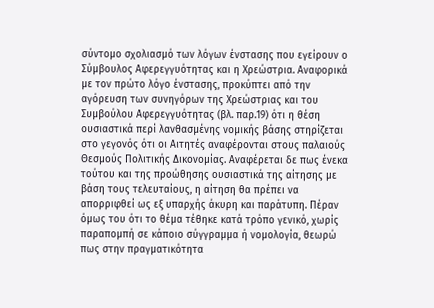σύντομο σχολιασμό των λόγων ένστασης που εγείρουν ο Σύμβουλος Αφερεγγυότητας και η Χρεώστρια. Αναφορικά με τον πρώτο λόγο ένστασης, προκύπτει από την αγόρευση των συνηγόρων της Χρεώστριας και του Συμβούλου Αφερεγγυότητας (βλ. παρ.19) ότι η θέση ουσιαστικά περί λανθασμένης νομικής βάσης στηρίζεται στο γεγονός ότι οι Αιτητές αναφέρονται στους παλαιούς Θεσμούς Πολιτικής Δικονομίας. Αναφέρεται δε πως ένεκα τούτου και της προώθησης ουσιαστικά της αίτησης με βάση τους τελευταίους, η αίτηση θα πρέπει να απορριφθεί ως εξ υπαρχής άκυρη και παράτυπη. Πέραν όμως του ότι το θέμα τέθηκε κατά τρόπο γενικό, χωρίς παραπομπή σε κάποιο σύγγραμμα ή νομολογία, θεωρώ πως στην πραγματικότητα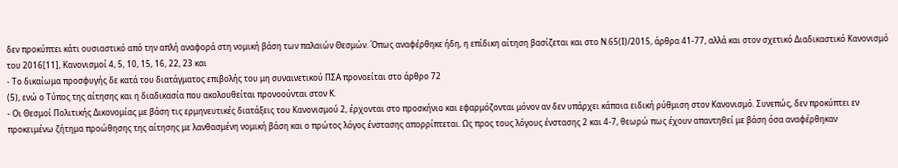δεν προκύπτει κάτι ουσιαστικό από την απλή αναφορά στη νομική βάση των παλαιών Θεσμών. Όπως αναφέρθηκε ήδη, η επίδικη αίτηση βασίζεται και στο Ν.65(Ι)/2015, άρθρα 41-77, αλλά και στον σχετικό Διαδικαστικό Κανονισμό του 2016[11], Κανονισμοί 4, 5, 10, 15, 16, 22, 23 και
- Το δικαίωμα προσφυγής δε κατά του διατάγματος επιβολής του μη συναινετικού ΠΣΑ προνοείται στο άρθρο 72
(5), ενώ ο Τύπος της αίτησης και η διαδικασία που ακολουθείται προνοούνται στον Κ.
- Οι Θεσμοί Πολιτικής Δικονομίας με βάση τις ερμηνευτικές διατάξεις του Κανονισμού 2, έρχονται στο προσκήνιο και εφαρμόζονται μόνον αν δεν υπάρχει κάποια ειδική ρύθμιση στον Κανονισμό. Συνεπώς, δεν προκύπτει εν προκειμένω ζήτημα προώθησης της αίτησης με λανθασμένη νομική βάση και ο πρώτος λόγος ένστασης απορρίπτεται. Ως προς τους λόγους ένστασης 2 και 4-7, θεωρώ πως έχουν απαντηθεί με βάση όσα αναφέρθηκαν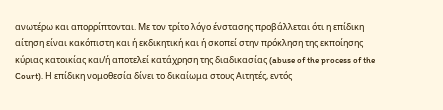ανωτέρω και απορρίπτονται. Με τον τρίτο λόγο ένστασης προβάλλεται ότι η επίδικη αίτηση είναι κακόπιστη και ή εκδικητική και ή σκοπεί στην πρόκληση της εκποίησης κύριας κατοικίας και/ή αποτελεί κατάχρηση της διαδικασίας (abuse of the process of the Court). Η επίδικη νομοθεσία δίνει το δικαίωμα στους Αιτητές, εντός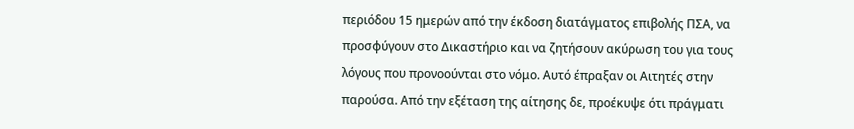περιόδου 15 ημερών από την έκδοση διατάγματος επιβολής ΠΣΑ, να προσφύγουν στο Δικαστήριο και να ζητήσουν ακύρωση του για τους λόγους που προνοούνται στο νόμο. Αυτό έπραξαν οι Αιτητές στην παρούσα. Από την εξέταση της αίτησης δε, προέκυψε ότι πράγματι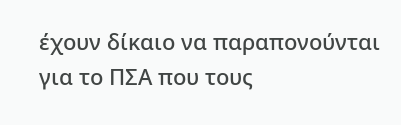έχουν δίκαιο να παραπονούνται για το ΠΣΑ που τους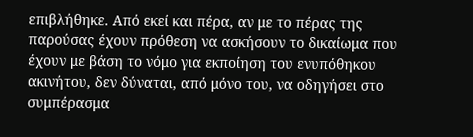επιβλήθηκε. Από εκεί και πέρα, αν με το πέρας της παρούσας έχουν πρόθεση να ασκήσουν το δικαίωμα που έχουν με βάση το νόμο για εκποίηση του ενυπόθηκου ακινήτου, δεν δύναται, από μόνο του, να οδηγήσει στο συμπέρασμα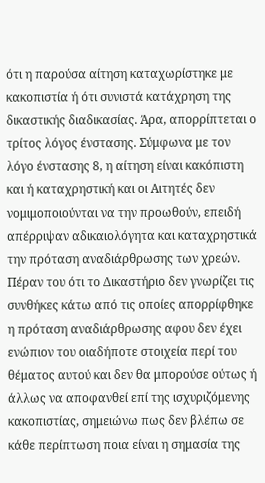ότι η παρούσα αίτηση καταχωρίστηκε με κακοπιστία ή ότι συνιστά κατάχρηση της δικαστικής διαδικασίας. Άρα, απορρίπτεται ο τρίτος λόγος ένστασης. Σύμφωνα με τον λόγο ένστασης 8, η αίτηση είναι κακόπιστη και ή καταχρηστική και οι Αιτητές δεν νομιμοποιούνται να την προωθούν, επειδή απέρριψαν αδικαιολόγητα και καταχρηστικά την πρόταση αναδιάρθρωσης των χρεών. Πέραν του ότι το Δικαστήριο δεν γνωρίζει τις συνθήκες κάτω από τις οποίες απορρίφθηκε η πρόταση αναδιάρθρωσης αφου δεν έχει ενώπιον του οιαδήποτε στοιχεία περί του θέματος αυτού και δεν θα μπορούσε ούτως ή άλλως να αποφανθεί επί της ισχυριζόμενης κακοπιστίας, σημειώνω πως δεν βλέπω σε κάθε περίπτωση ποια είναι η σημασία της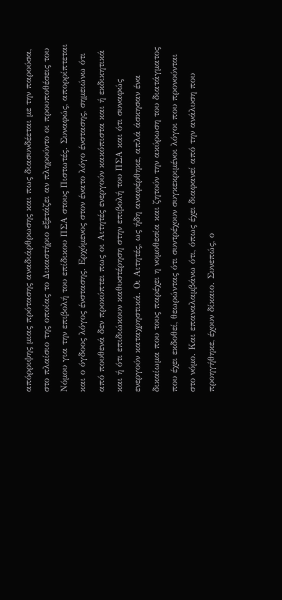απόρριψης μιας πρότασης αναδιάρθρωσης και πως διασυνδέεται με την παρούσα, στο πλαίσιο της οποίας το Δικαστήριο εξετάζει αν πληρούντο οι προυποθέσεις του Νόμου για την επιβολή του επίδικου ΠΣΑ στους Πιστωτές. Συναφώς, απορρίπτεται και ο όγδοος λόγος ένστασης. Ερχόμενος στον ένατο λόγο ένστασης, σημειώνω ότι από πουθενά δεν προκύπτει πως οι Αιτητές ενεργούν κακόπιστα και ή εκδικητικά και ή ότι επιδιώκουν καθυστέρηση στην επιβολή του ΠΣΑ και ότι συναφώς ενεργούν καταχρηστικά. Οι Αιτητές, ως ήδη αναφέρθηκε, απλά άσκησαν ένα δικαίωμα που τους παρέχει η νομοθεσία και ζητούν την ακύρωση του διατάγματος που έχει εκδοθεί, θεωρώντας ότι συντρέχουν συγκεκριμένοι λόγοι που προνούνται στο νόμο. Και επαναλαμβάνω ότι, όπως έχει διαφανεί από την ανάλυση που προηγήθηκε, έχουν δίκαιο. Συνεπώς, ο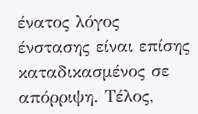ένατος λόγος ένστασης είναι επίσης καταδικασμένος σε απόρριψη. Τέλος,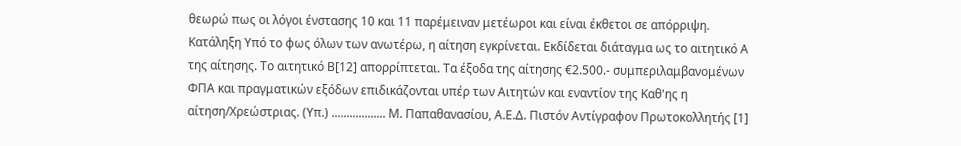θεωρώ πως οι λόγοι ένστασης 10 και 11 παρέμειναν μετέωροι και είναι έκθετοι σε απόρριψη. Κατάληξη Υπό το φως όλων των ανωτέρω, η αίτηση εγκρίνεται. Εκδίδεται διάταγμα ως το αιτητικό Α της αίτησης. Το αιτητικό Β[12] απορρίπτεται. Τα έξοδα της αίτησης €2.500.- συμπεριλαμβανομένων ΦΠΑ και πραγματικών εξόδων επιδικάζονται υπέρ των Αιτητών και εναντίον της Καθ'ης η αίτηση/Χρεώστριας. (Υπ.) .................. Μ. Παπαθανασίου, Α.Ε.Δ. Πιστόν Αντίγραφον Πρωτοκολλητής [1]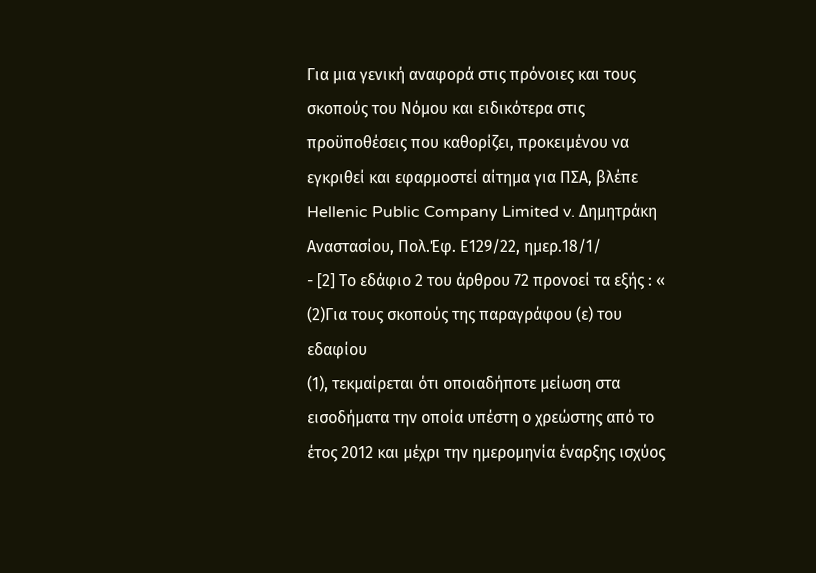Για μια γενική αναφορά στις πρόνοιες και τους σκοπούς του Νόμου και ειδικότερα στις προϋποθέσεις που καθορίζει, προκειμένου να εγκριθεί και εφαρμοστεί αίτημα για ΠΣΑ, βλέπε Hellenic Public Company Limited v. Δημητράκη Αναστασίου, Πολ.Έφ. Ε129/22, ημερ.18/1/
- [2] Το εδάφιο 2 του άρθρου 72 προνοεί τα εξής : «
(2)Για τους σκοπούς της παραγράφου (ε) του εδαφίου
(1), τεκμαίρεται ότι οποιαδήποτε μείωση στα εισοδήματα την οποία υπέστη ο χρεώστης από το έτος 2012 και μέχρι την ημερομηνία έναρξης ισχύος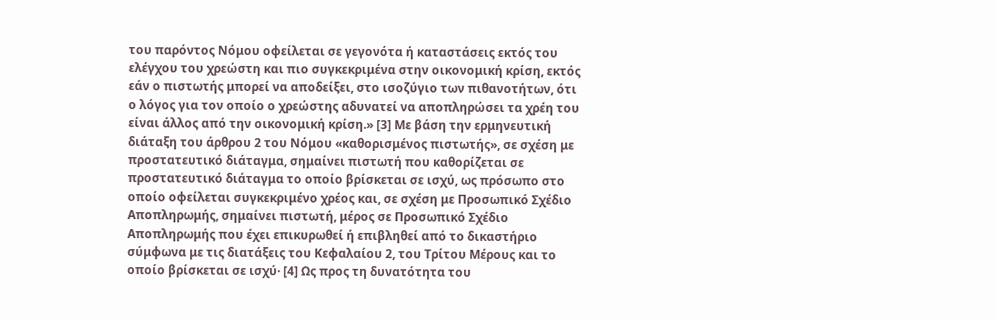του παρόντος Νόμου οφείλεται σε γεγονότα ή καταστάσεις εκτός του ελέγχου του χρεώστη και πιο συγκεκριμένα στην οικονομική κρίση, εκτός εάν ο πιστωτής μπορεί να αποδείξει, στο ισοζύγιο των πιθανοτήτων, ότι ο λόγος για τον οποίο ο χρεώστης αδυνατεί να αποπληρώσει τα χρέη του είναι άλλος από την οικονομική κρίση.» [3] Με βάση την ερμηνευτική διάταξη του άρθρου 2 του Νόμου «καθορισμένος πιστωτής», σε σχέση με προστατευτικό διάταγμα, σημαίνει πιστωτή που καθορίζεται σε προστατευτικό διάταγμα το οποίο βρίσκεται σε ισχύ, ως πρόσωπο στο οποίο οφείλεται συγκεκριμένο χρέος και, σε σχέση με Προσωπικό Σχέδιο Αποπληρωμής, σημαίνει πιστωτή, μέρος σε Προσωπικό Σχέδιο Αποπληρωμής που έχει επικυρωθεί ή επιβληθεί από το δικαστήριο σύμφωνα με τις διατάξεις του Κεφαλαίου 2, του Τρίτου Μέρους και το οποίο βρίσκεται σε ισχύ· [4] Ως προς τη δυνατότητα του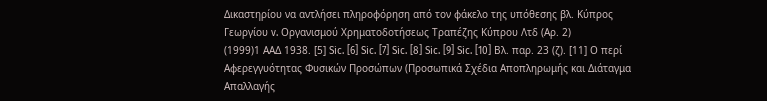Δικαστηρίου να αντλήσει πληροφόρηση από τον φάκελο της υπόθεσης βλ. Κύπρος Γεωργίου v. Οργανισμού Χρηματοδοτήσεως Τραπέζης Κύπρου Λτδ (Αρ. 2)
(1999)1 ΑΑΔ 1938. [5] Sic. [6] Sic. [7] Sic. [8] Sic. [9] Sic. [10] Βλ. παρ. 23 (ζ). [11] Ο περί Αφερεγγυότητας Φυσικών Προσώπων (Προσωπικά Σχέδια Αποπληρωμής και Διάταγμα Απαλλαγής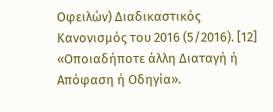Οφειλών) Διαδικαστικός Κανονισμός του 2016 (5/2016). [12] «Οποιαδήποτε άλλη Διαταγή ή Απόφαση ή Οδηγία».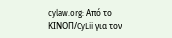cylaw.org: Από το ΚΙΝOΠ/CyLii για τον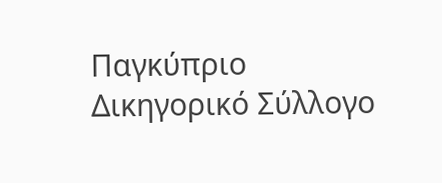Παγκύπριο Δικηγορικό Σύλλογο